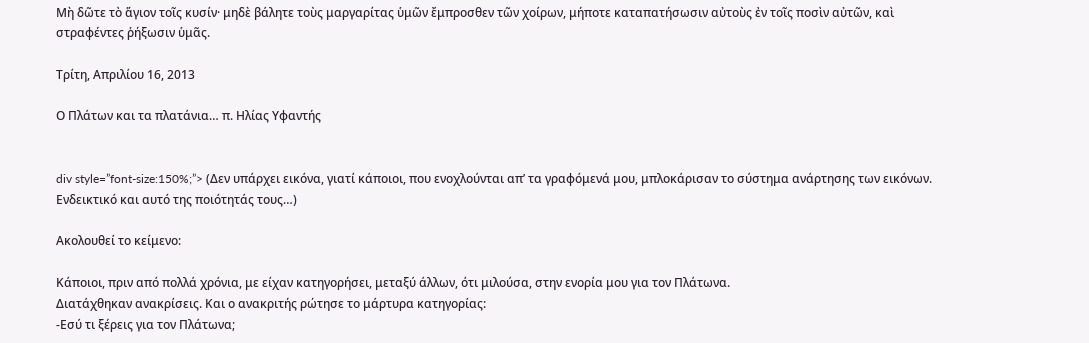Μὴ δῶτε τὸ ἅγιον τοῖς κυσίν· μηδὲ βάλητε τοὺς μαργαρίτας ὑμῶν ἔμπροσθεν τῶν χοίρων, μήποτε καταπατήσωσιν αὐτοὺς ἐν τοῖς ποσὶν αὐτῶν, καὶ στραφέντες ῥήξωσιν ὑμᾶς.

Τρίτη, Απριλίου 16, 2013

Ο Πλάτων και τα πλατάνια… π. Ηλίας Υφαντής


div style=”font-size:150%;”> (Δεν υπάρχει εικόνα, γιατί κάποιοι, που ενοχλούνται απ’ τα γραφόμενά μου, μπλοκάρισαν το σύστημα ανάρτησης των εικόνων. Ενδεικτικό και αυτό της ποιότητάς τους…)

Ακολουθεί το κείμενο:

Κάποιοι, πριν από πολλά χρόνια, με είχαν κατηγορήσει, μεταξύ άλλων, ότι μιλούσα, στην ενορία μου για τον Πλάτωνα.
Διατάχθηκαν ανακρίσεις. Και ο ανακριτής ρώτησε το μάρτυρα κατηγορίας:
-Εσύ τι ξέρεις για τον Πλάτωνα;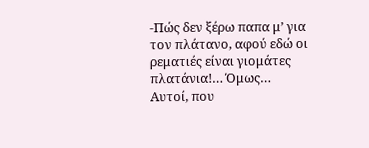-Πώς δεν ξέρω παπα μ’ για τον πλάτανο, αφού εδώ οι ρεματιές είναι γιομάτες πλατάνια!… Όμως…
Αυτοί, που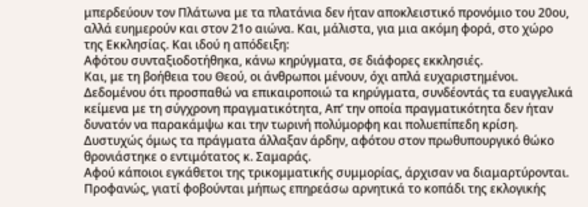μπερδεύουν τον Πλάτωνα με τα πλατάνια δεν ήταν αποκλειστικό προνόμιο του 20ου, αλλά ευημερούν και στον 21ο αιώνα. Και, μάλιστα, για μια ακόμη φορά, στο χώρο της Εκκλησίας. Και ιδού η απόδειξη:
Αφότου συνταξιοδοτήθηκα, κάνω κηρύγματα, σε διάφορες εκκλησιές.
Και, με τη βοήθεια του Θεού, οι άνθρωποι μένουν, όχι απλά ευχαριστημένοι. Δεδομένου ότι προσπαθώ να επικαιροποιώ τα κηρύγματα, συνδέοντάς τα ευαγγελικά κείμενα με τη σύγχρονη πραγματικότητα, Απ’ την οποία πραγματικότητα δεν ήταν δυνατόν να παρακάμψω και την τωρινή πολύμορφη και πολυεπίπεδη κρίση.
Δυστυχώς όμως τα πράγματα άλλαξαν άρδην, αφότου στον πρωθυπουργικό θώκο θρονιάστηκε ο εντιμότατος κ. Σαμαράς.
Αφού κάποιοι εγκάθετοι της τρικομματικής συμμορίας, άρχισαν να διαμαρτύρονται. Προφανώς, γιατί φοβούνται μήπως επηρεάσω αρνητικά το κοπάδι της εκλογικής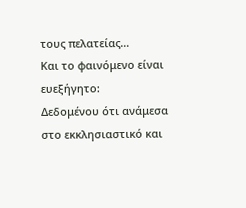τους πελατείας…
Και το φαινόμενο είναι ευεξήγητο:
Δεδομένου ότι ανάμεσα στο εκκλησιαστικό και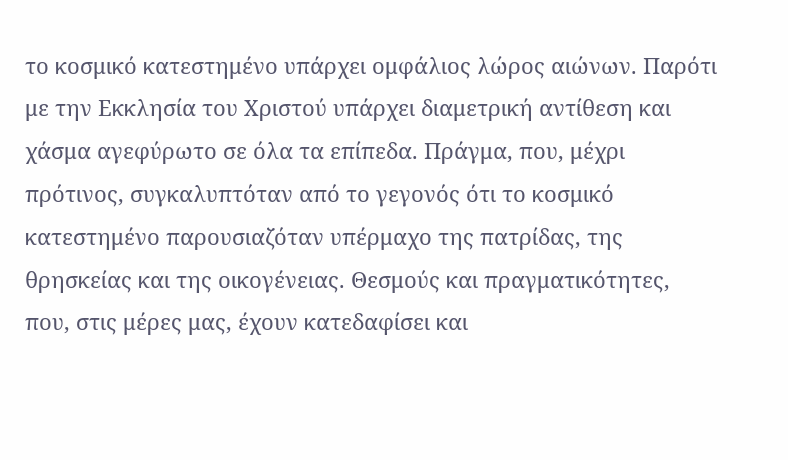το κοσμικό κατεστημένο υπάρχει ομφάλιος λώρος αιώνων. Παρότι με την Εκκλησία του Χριστού υπάρχει διαμετρική αντίθεση και χάσμα αγεφύρωτο σε όλα τα επίπεδα. Πράγμα, που, μέχρι πρότινος, συγκαλυπτόταν από το γεγονός ότι το κοσμικό κατεστημένο παρουσιαζόταν υπέρμαχο της πατρίδας, της θρησκείας και της οικογένειας. Θεσμούς και πραγματικότητες, που, στις μέρες μας, έχουν κατεδαφίσει και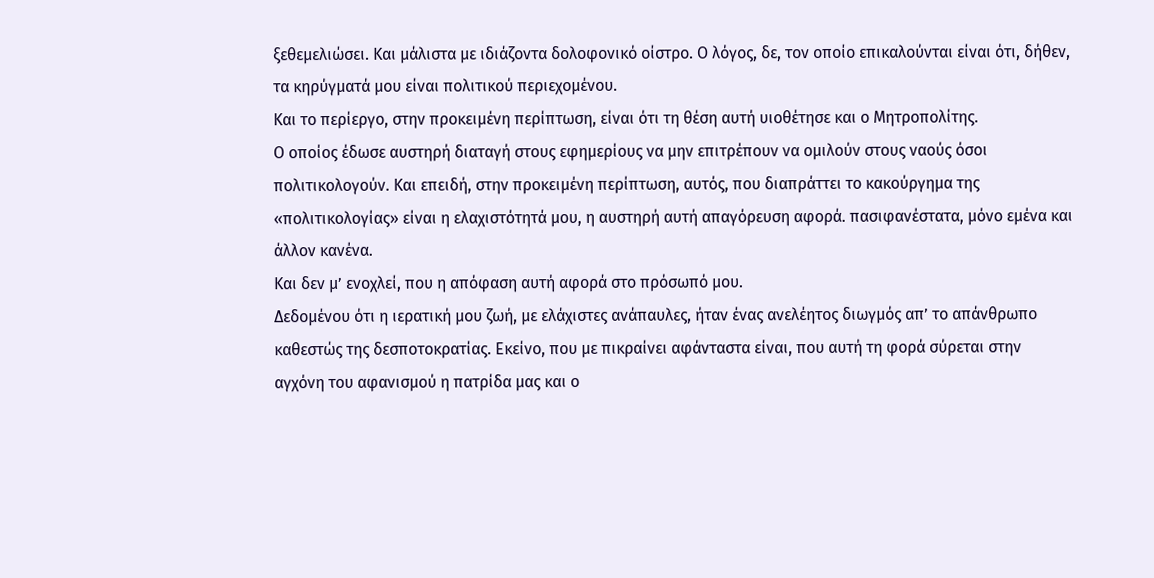ξεθεμελιώσει. Και μάλιστα με ιδιάζοντα δολοφονικό οίστρο. Ο λόγος, δε, τον οποίο επικαλούνται είναι ότι, δήθεν, τα κηρύγματά μου είναι πολιτικού περιεχομένου.
Και το περίεργο, στην προκειμένη περίπτωση, είναι ότι τη θέση αυτή υιοθέτησε και ο Μητροπολίτης.
Ο οποίος έδωσε αυστηρή διαταγή στους εφημερίους να μην επιτρέπουν να ομιλούν στους ναούς όσοι πολιτικολογούν. Και επειδή, στην προκειμένη περίπτωση, αυτός, που διαπράττει το κακούργημα της «πολιτικολογίας» είναι η ελαχιστότητά μου, η αυστηρή αυτή απαγόρευση αφορά. πασιφανέστατα, μόνο εμένα και άλλον κανένα.
Και δεν μ’ ενοχλεί, που η απόφαση αυτή αφορά στο πρόσωπό μου.
Δεδομένου ότι η ιερατική μου ζωή, με ελάχιστες ανάπαυλες, ήταν ένας ανελέητος διωγμός απ’ το απάνθρωπο καθεστώς της δεσποτοκρατίας. Εκείνο, που με πικραίνει αφάνταστα είναι, που αυτή τη φορά σύρεται στην αγχόνη του αφανισμού η πατρίδα μας και ο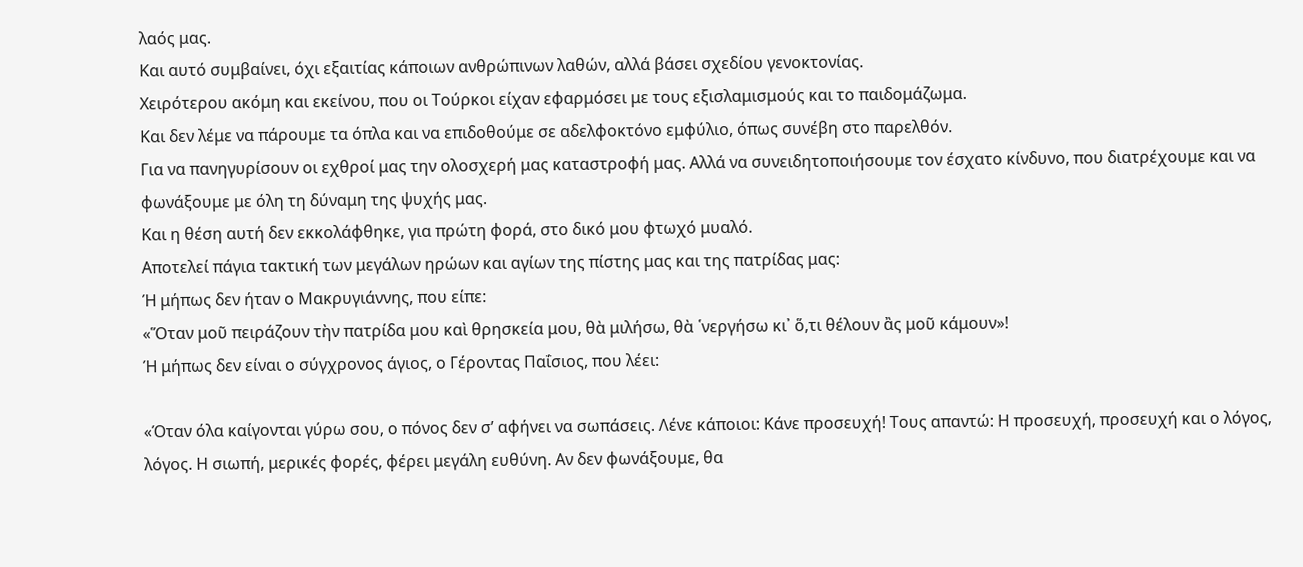λαός μας.
Και αυτό συμβαίνει, όχι εξαιτίας κάποιων ανθρώπινων λαθών, αλλά βάσει σχεδίου γενοκτονίας.
Χειρότερου ακόμη και εκείνου, που οι Τούρκοι είχαν εφαρμόσει με τους εξισλαμισμούς και το παιδομάζωμα.
Και δεν λέμε να πάρουμε τα όπλα και να επιδοθούμε σε αδελφοκτόνο εμφύλιο, όπως συνέβη στο παρελθόν.
Για να πανηγυρίσουν οι εχθροί μας την ολοσχερή μας καταστροφή μας. Αλλά να συνειδητοποιήσουμε τον έσχατο κίνδυνο, που διατρέχουμε και να φωνάξουμε με όλη τη δύναμη της ψυχής μας.
Και η θέση αυτή δεν εκκολάφθηκε, για πρώτη φορά, στο δικό μου φτωχό μυαλό.
Αποτελεί πάγια τακτική των μεγάλων ηρώων και αγίων της πίστης μας και της πατρίδας μας:
Ή μήπως δεν ήταν ο Μακρυγιάννης, που είπε:
«Ὅταν μοῦ πειράζουν τὴν πατρίδα μου καὶ θρησκεία μου, θὰ μιλήσω, θὰ ῾νεργήσω κι᾿ ὅ,τι θέλουν ἂς μοῦ κάμουν»!
Ή μήπως δεν είναι ο σύγχρονος άγιος, ο Γέροντας Παΐσιος, που λέει:

«Όταν όλα καίγονται γύρω σου, ο πόνος δεν σ’ αφήνει να σωπάσεις. Λένε κάποιοι: Κάνε προσευχή! Τους απαντώ: Η προσευχή, προσευχή και ο λόγος, λόγος. Η σιωπή, μερικές φορές, φέρει μεγάλη ευθύνη. Αν δεν φωνάξουμε, θα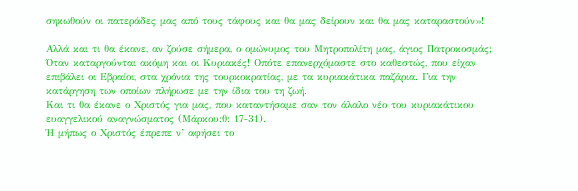σηκωθούν οι πατεράδες μας από τους τάφους και θα μας δείρουν και θα μας καταραστούν»!

Αλλά και τι θα έκανε, αν ζούσε σήμερα, ο ομώνυμος του Μητροπολίτη μας, άγιος Πατροκοσμάς;
Όταν καταργούνται ακόμη και οι Κυριακές! Οπότε επανερχόμαστε στο καθεστώς, που είχαν επιβάλει οι Εβραίοι, στα χρόνια της τουρκοκρατίας, με τα κυριακάτικα παζάρια. Για την κατάργηση των οποίων πλήρωσε με την ίδια του τη ζωή.
Και τι θα έκανε ο Χριστός για μας, που καταντήσαμε σαν τον άλαλο νέο του κυριακάτικου ευαγγελικού αναγνώσματος (Μάρκου:θ: 17-31).
Ή μήπως ο Χριστός έπρεπε ν’ αφήσει το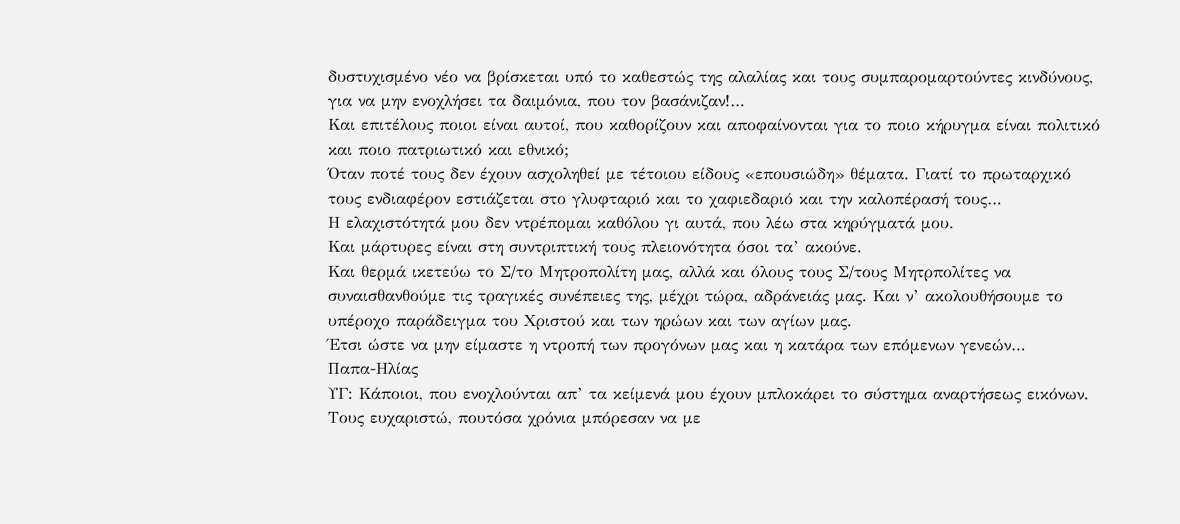δυστυχισμένο νέο να βρίσκεται υπό το καθεστώς της αλαλίας και τους συμπαρομαρτούντες κινδύνους, για να μην ενοχλήσει τα δαιμόνια, που τον βασάνιζαν!…
Και επιτέλους ποιοι είναι αυτοί, που καθορίζουν και αποφαίνονται για το ποιο κήρυγμα είναι πολιτικό και ποιο πατριωτικό και εθνικό;
Όταν ποτέ τους δεν έχουν ασχοληθεί με τέτοιου είδους «επουσιώδη» θέματα. Γιατί το πρωταρχικό τους ενδιαφέρον εστιάζεται στο γλυφταριό και το χαφιεδαριό και την καλοπέρασή τους…
Η ελαχιστότητά μου δεν ντρέπομαι καθόλου γι αυτά, που λέω στα κηρύγματά μου.
Και μάρτυρες είναι στη συντριπτική τους πλειονότητα όσοι τα’ ακούνε.
Και θερμά ικετεύω το Σ/το Μητροπολίτη μας, αλλά και όλους τους Σ/τους Μητρπολίτες να συναισθανθούμε τις τραγικές συνέπειες της, μέχρι τώρα, αδράνειάς μας. Και ν’ ακολουθήσουμε το υπέροχο παράδειγμα του Χριστού και των ηρώων και των αγίων μας.
Έτσι ώστε να μην είμαστε η ντροπή των προγόνων μας και η κατάρα των επόμενων γενεών…
Παπα-Ηλίας
ΥΓ: Κάποιοι, που ενοχλούνται απ’ τα κείμενά μου έχουν μπλοκάρει το σύστημα αναρτήσεως εικόνων. Τους ευχαριστώ, πουτόσα χρόνια μπόρεσαν να με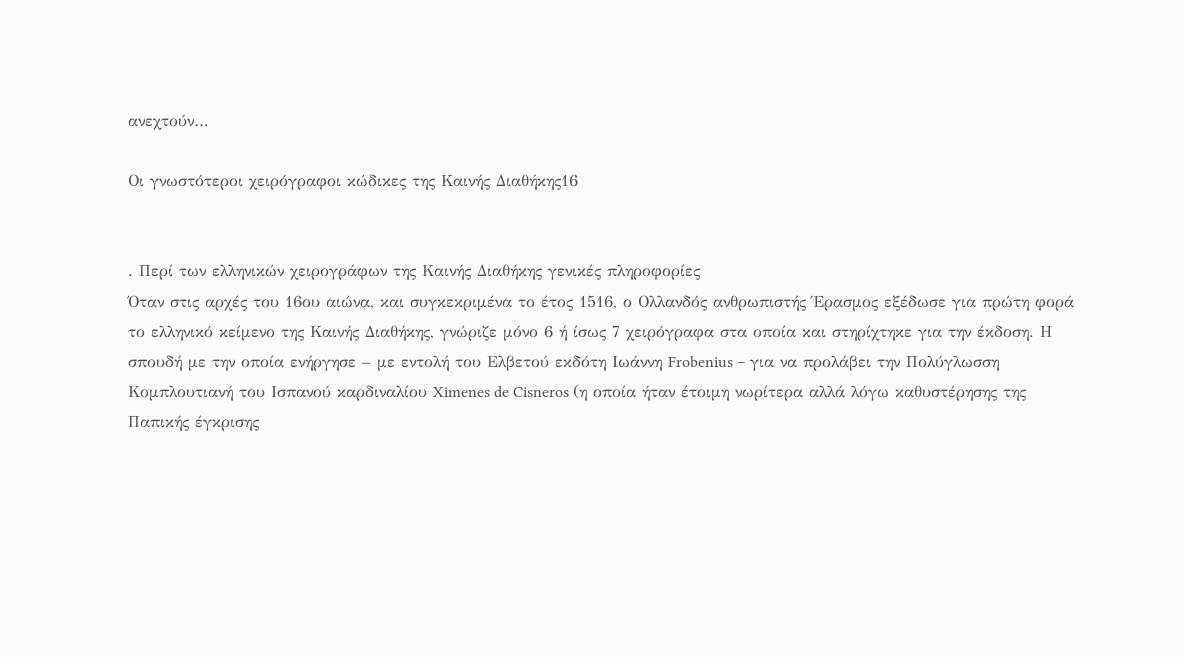ανεχτούν…

Οι γνωστότεροι χειρόγραφοι κώδικες της Καινής Διαθήκης16


. Περί των ελληνικών χειρογράφων της Καινής Διαθήκης γενικές πληροφορίες
Όταν στις αρχές του 16ου αιώνα, και συγκεκριμένα το έτος 1516, ο Ολλανδός ανθρωπιστής Έρασμος εξέδωσε για πρώτη φορά το ελληνικό κείμενο της Καινής Διαθήκης, γνώριζε μόνο 6 ή ίσως 7 χειρόγραφα στα οποία και στηρίχτηκε για την έκδοση. Η σπουδή με την οποία ενήργησε – με εντολή του Ελβετού εκδότη Ιωάννη Frobenius – για να προλάβει την Πολύγλωσση Κομπλουτιανή του Ισπανού καρδιναλίου Ximenes de Cisneros (η οποία ήταν έτοιμη νωρίτερα αλλά λόγω καθυστέρησης της Παπικής έγκρισης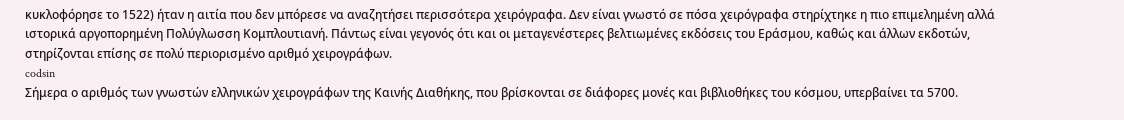κυκλοφόρησε το 1522) ήταν η αιτία που δεν μπόρεσε να αναζητήσει περισσότερα χειρόγραφα. Δεν είναι γνωστό σε πόσα χειρόγραφα στηρίχτηκε η πιο επιμελημένη αλλά ιστορικά αργοπορημένη Πολύγλωσση Κομπλουτιανή. Πάντως είναι γεγονός ότι και οι μεταγενέστερες βελτιωμένες εκδόσεις του Εράσμου, καθώς και άλλων εκδοτών, στηρίζονται επίσης σε πολύ περιορισμένο αριθμό χειρογράφων.
codsin
Σήμερα ο αριθμός των γνωστών ελληνικών χειρογράφων της Καινής Διαθήκης, που βρίσκονται σε διάφορες μονές και βιβλιοθήκες του κόσμου, υπερβαίνει τα 5700.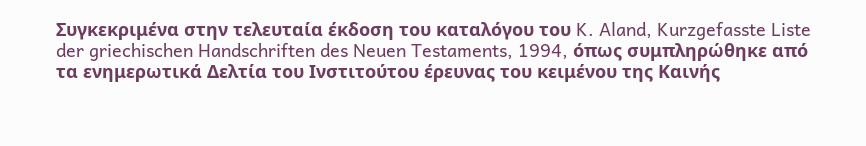Συγκεκριμένα στην τελευταία έκδοση του καταλόγου του K. Aland, Kurzgefasste Liste der griechischen Handschriften des Neuen Testaments, 1994, όπως συμπληρώθηκε από τα ενημερωτικά Δελτία του Ινστιτούτου έρευνας του κειμένου της Καινής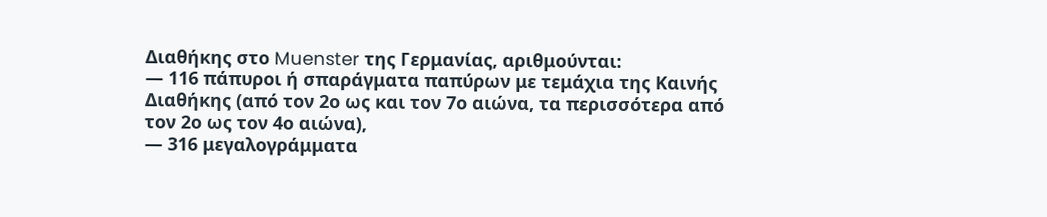Διαθήκης στο Muenster της Γερμανίας, αριθμούνται:
— 116 πάπυροι ή σπαράγματα παπύρων με τεμάχια της Καινής Διαθήκης (από τον 2ο ως και τον 7ο αιώνα, τα περισσότερα από τον 2ο ως τον 4ο αιώνα),
— 316 μεγαλογράμματα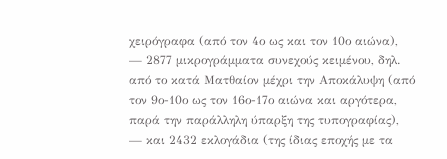χειρόγραφα (από τον 4ο ως και τον 10ο αιώνα),
— 2877 μικρογράμματα συνεχούς κειμένου, δηλ. από το κατά Ματθαίον μέχρι την Αποκάλυψη (από τον 9ο-10ο ως τον 16ο-17ο αιώνα και αργότερα, παρά την παράλληλη ύπαρξη της τυπογραφίας),
— και 2432 εκλογάδια (της ίδιας εποχής με τα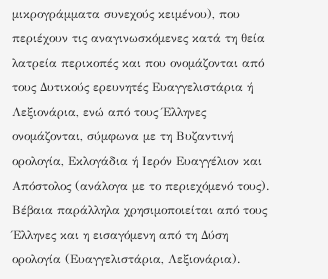μικρογράμματα συνεχούς κειμένου), που περιέχουν τις αναγινωσκόμενες κατά τη θεία λατρεία περικοπές και που ονομάζονται από τους Δυτικούς ερευνητές Ευαγγελιστάρια ή Λεξιονάρια, ενώ από τους Έλληνες ονομάζονται, σύμφωνα με τη Βυζαντινή ορολογία, Εκλογάδια ή Ιερόν Ευαγγέλιον και Απόστολος (ανάλογα με το περιεχόμενό τους). Βέβαια παράλληλα χρησιμοποιείται από τους Έλληνες και η εισαγόμενη από τη Δύση ορολογία (Ευαγγελιστάρια, Λεξιονάρια).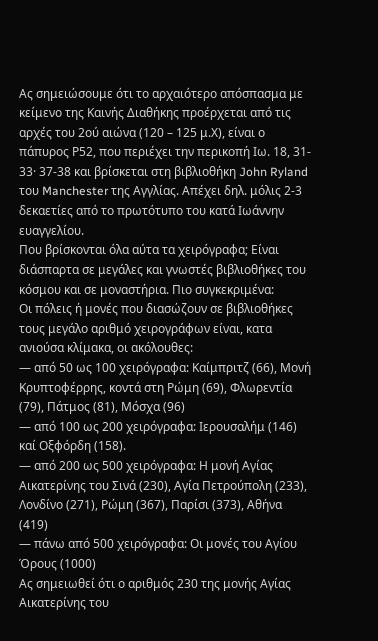Ας σημειώσουμε ότι το αρχαιότερο απόσπασμα με κείμενο της Καινής Διαθήκης προέρχεται από τις αρχές του 2ού αιώνα (120 – 125 μ.Χ), είναι ο πάπυρος Ρ52, που περιέχει την περικοπή Ιω. 18, 31- 33· 37-38 και βρίσκεται στη βιβλιοθήκη John Ryland του Manchester της Αγγλίας. Απέχει δηλ. μόλις 2-3 δεκαετίες από το πρωτότυπο του κατά Ιωάννην ευαγγελίου.
Που βρίσκονται όλα αύτα τα χειρόγραφα; Είναι διάσπαρτα σε μεγάλες και γνωστές βιβλιοθήκες του κόσμου και σε μοναστήρια. Πιο συγκεκριμένα:
Οι πόλεις ή μονές που διασώζουν σε βιβλιοθήκες τους μεγάλο αριθμό χειρογράφων είναι, κατα ανιούσα κλίμακα, οι ακόλουθες:
— από 50 ως 100 χειρόγραφα: Καίμπριτζ (66), Μονή Κρυπτοφέρρης, κοντά στη Ρώμη (69), Φλωρεντία (79), Πάτμος (81), Μόσχα (96)
— από 100 ως 200 χειρόγραφα: Ιερουσαλήμ (146) καί Οξφόρδη (158).
— από 200 ως 500 χειρόγραφα: Η μονή Αγίας Αικατερίνης του Σινά (230), Αγία Πετρούπολη (233),
Λονδίνο (271), Ρώμη (367), Παρίσι (373), Αθήνα (419)
— πάνω από 500 χειρόγραφα: Οι μονές του Αγίου Όρους (1000)
Ας σημειωθεί ότι ο αριθμός 230 της μονής Αγίας Αικατερίνης του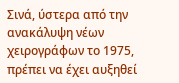Σινά, ύστερα από την ανακάλυψη νέων χειρογράφων το 1975, πρέπει να έχει αυξηθεί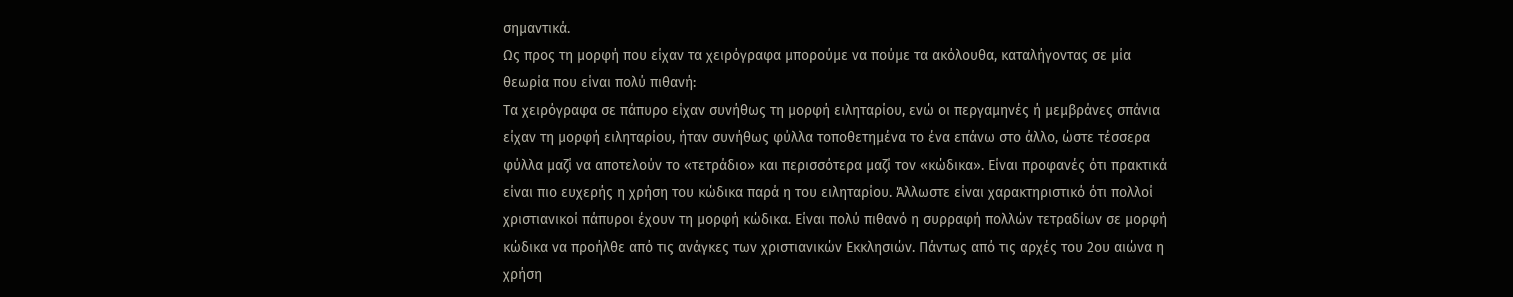σημαντικά.
Ως προς τη μορφή που είχαν τα χειρόγραφα μπορούμε να πούμε τα ακόλουθα, καταλήγοντας σε μία θεωρία που είναι πολύ πιθανή:
Τα χειρόγραφα σε πάπυρο είχαν συνήθως τη μορφή ειληταρίου, ενώ οι περγαμηνές ή μεμβράνες σπάνια είχαν τη μορφή ειληταρίου, ήταν συνήθως φύλλα τοποθετημένα το ένα επάνω στο άλλο, ώστε τέσσερα φύλλα μαζί να αποτελούν το «τετράδιο» και περισσότερα μαζί τον «κώδικα». Είναι προφανές ότι πρακτικά είναι πιο ευχερής η χρήση του κώδικα παρά η του ειληταρίου. Άλλωστε είναι χαρακτηριστικό ότι πολλοί χριστιανικοί πάπυροι έχουν τη μορφή κώδικα. Είναι πολύ πιθανό η συρραφή πολλών τετραδίων σε μορφή κώδικα να προήλθε από τις ανάγκες των χριστιανικών Εκκλησιών. Πάντως από τις αρχές του 2ου αιώνα η χρήση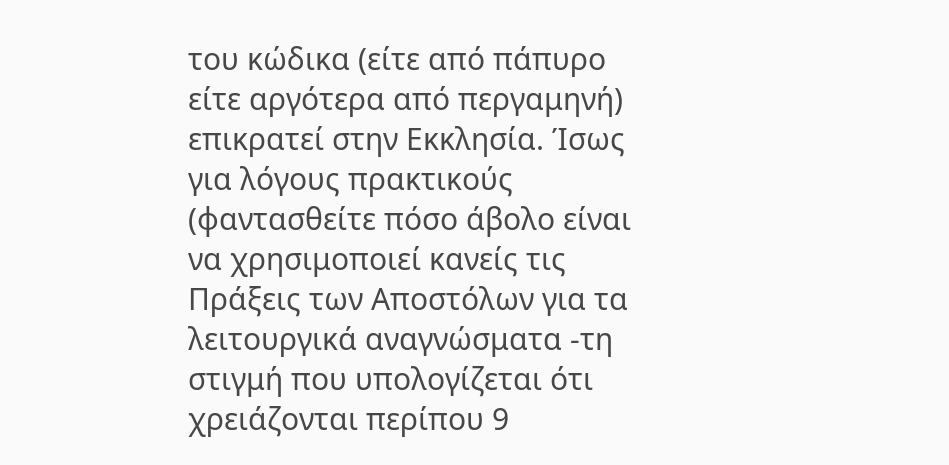του κώδικα (είτε από πάπυρο είτε αργότερα από περγαμηνή) επικρατεί στην Εκκλησία. Ίσως για λόγους πρακτικούς (φαντασθείτε πόσο άβολο είναι να χρησιμοποιεί κανείς τις Πράξεις των Αποστόλων για τα λειτουργικά αναγνώσματα -τη στιγμή που υπολογίζεται ότι χρειάζονται περίπου 9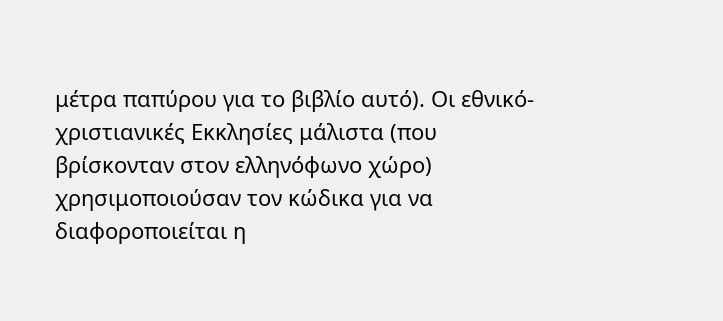μέτρα παπύρου για το βιβλίο αυτό). Οι εθνικό-χριστιανικές Εκκλησίες μάλιστα (που βρίσκονταν στον ελληνόφωνο χώρο) χρησιμοποιούσαν τον κώδικα για να διαφοροποιείται η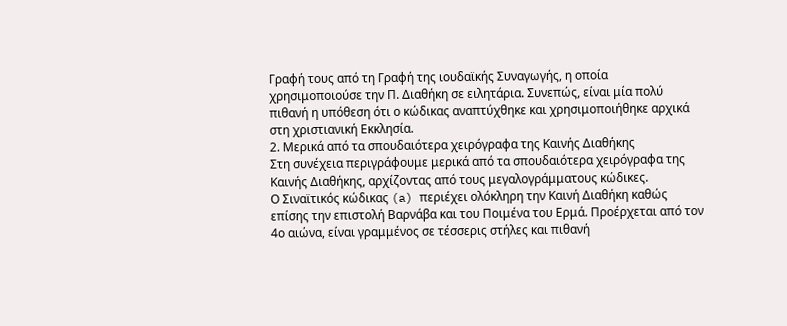Γραφή τους από τη Γραφή της ιουδαϊκής Συναγωγής, η οποία χρησιμοποιούσε την Π. Διαθήκη σε ειλητάρια. Συνεπώς, είναι μία πολύ πιθανή η υπόθεση ότι ο κώδικας αναπτύχθηκε και χρησιμοποιήθηκε αρχικά στη χριστιανική Εκκλησία.
2. Μερικά από τα σπουδαιότερα χειρόγραφα της Καινής Διαθήκης
Στη συνέχεια περιγράφουμε μερικά από τα σπουδαιότερα χειρόγραφα της Καινής Διαθήκης, αρχίζοντας από τους μεγαλογράμματους κώδικες.
Ο Σιναϊτικός κώδικας (a) περιέχει ολόκληρη την Καινή Διαθήκη καθώς επίσης την επιστολή Βαρνάβα και του Ποιμένα του Ερμά. Προέρχεται από τον 4ο αιώνα, είναι γραμμένος σε τέσσερις στήλες και πιθανή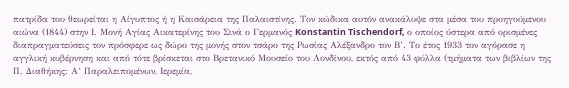πατρίδα του θεωρείται η Αίγυπτος ή η Καισάρεια της Παλαιστίνης. Τον κώδικα αυτόν ανακάλυψε στα μέσα του προηγούμενου αιώνα (1844) στην Ι. Μονή Αγίας Αικατερίνης του Σινά ο Γερμανός Konstantin Tischendorf, ο οποίος ύστερα από ορισμένες διαπραγματεύσεις τον πρόσφερε ως δώρο της μονής στον τσάρο της Ρωσίας Αλέξανδρο τον Β’. Το έτος 1933 τον αγόρασε η αγγλική κυβέρνηση και από τότε βρίσκεται στο Βρετανικό Μουσείο του Λονδίνου, εκτός από 43 φύλλα (τμήματα των βιβλίων της Π. Διαθήκης: Α’ Παραλειπομένων, Ιερεμία,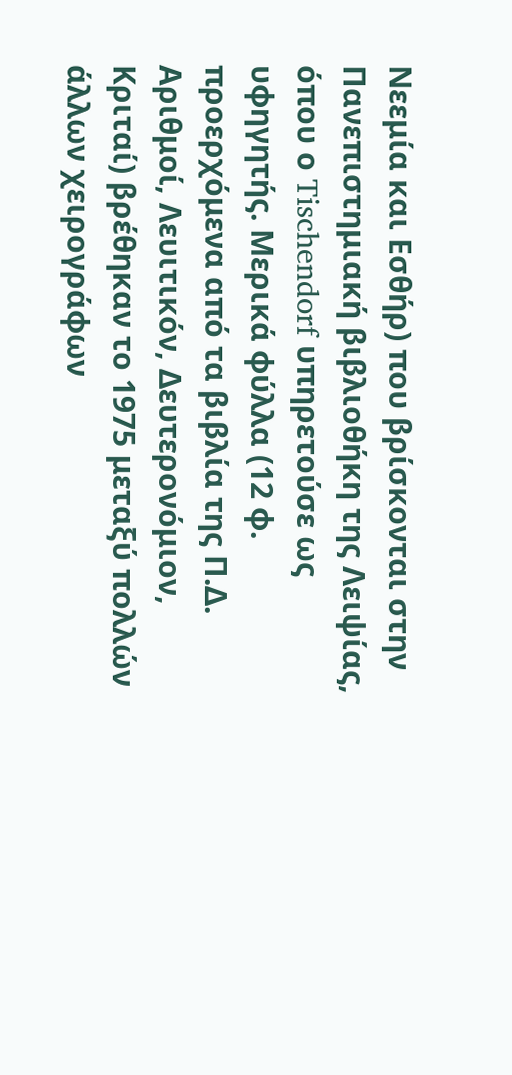Νεεμία και Εσθήρ) που βρίσκονται στην Πανεπιστημιακή βιβλιοθήκη της Λειψίας, όπου ο Tischendorf υπηρετούσε ως υφηγητής. Μερικά φύλλα (12 φ. προερχόμενα από τα βιβλία της Π.Δ. Αριθμοί, Λευιτικόν, Δευτερονόμιον, Κριταί) βρέθηκαν το 1975 μεταξύ πολλών άλλων χειρογράφων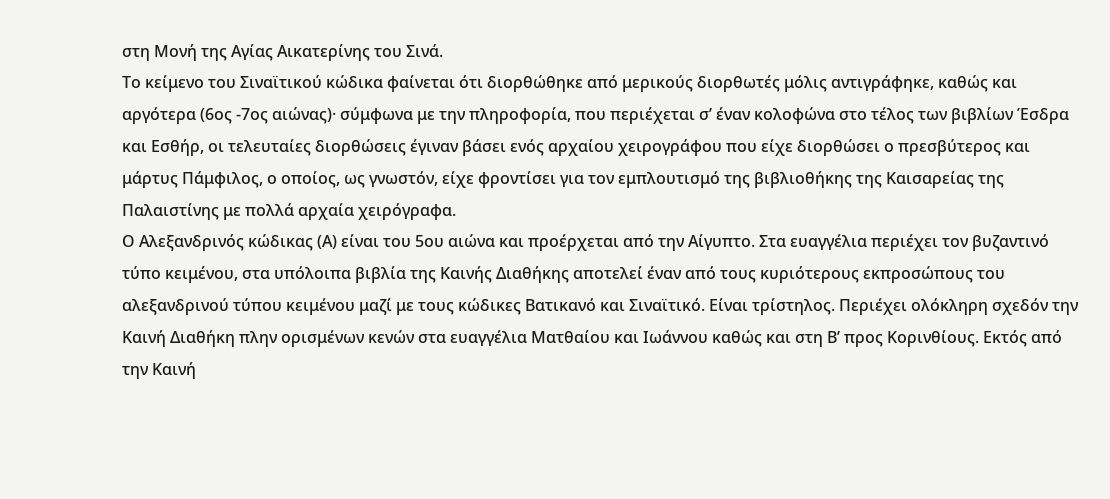στη Μονή της Αγίας Αικατερίνης του Σινά.
Το κείμενο του Σιναϊτικού κώδικα φαίνεται ότι διορθώθηκε από μερικούς διορθωτές μόλις αντιγράφηκε, καθώς και αργότερα (6ος -7ος αιώνας)· σύμφωνα με την πληροφορία, που περιέχεται σ’ έναν κολοφώνα στο τέλος των βιβλίων Έσδρα και Εσθήρ, οι τελευταίες διορθώσεις έγιναν βάσει ενός αρχαίου χειρογράφου που είχε διορθώσει ο πρεσβύτερος και μάρτυς Πάμφιλος, ο οποίος, ως γνωστόν, είχε φροντίσει για τον εμπλουτισμό της βιβλιοθήκης της Καισαρείας της Παλαιστίνης με πολλά αρχαία χειρόγραφα.
Ο Αλεξανδρινός κώδικας (Α) είναι του 5ου αιώνα και προέρχεται από την Αίγυπτο. Στα ευαγγέλια περιέχει τον βυζαντινό τύπο κειμένου, στα υπόλοιπα βιβλία της Καινής Διαθήκης αποτελεί έναν από τους κυριότερους εκπροσώπους του αλεξανδρινού τύπου κειμένου μαζί με τους κώδικες Βατικανό και Σιναϊτικό. Είναι τρίστηλος. Περιέχει ολόκληρη σχεδόν την Καινή Διαθήκη πλην ορισμένων κενών στα ευαγγέλια Ματθαίου και Ιωάννου καθώς και στη Β’ προς Κορινθίους. Εκτός από την Καινή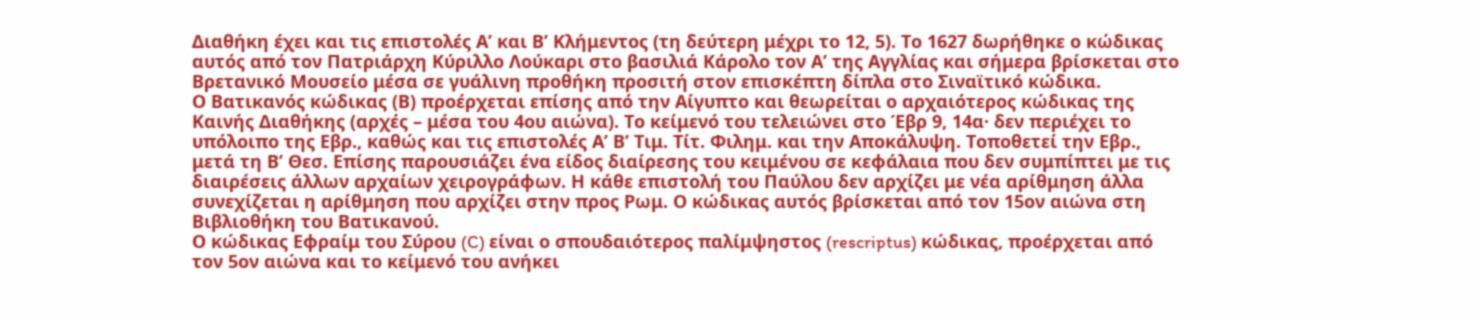Διαθήκη έχει και τις επιστολές Α’ και Β’ Κλήμεντος (τη δεύτερη μέχρι το 12, 5). Το 1627 δωρήθηκε ο κώδικας αυτός από τον Πατριάρχη Κύριλλο Λούκαρι στο βασιλιά Κάρολο τον Α’ της Αγγλίας και σήμερα βρίσκεται στο Βρετανικό Μουσείο μέσα σε γυάλινη προθήκη προσιτή στον επισκέπτη δίπλα στο Σιναϊτικό κώδικα.
Ο Βατικανός κώδικας (Β) προέρχεται επίσης από την Αίγυπτο και θεωρείται ο αρχαιότερος κώδικας της Καινής Διαθήκης (αρχές – μέσα του 4ου αιώνα). Το κείμενό του τελειώνει στο Έβρ 9, 14α· δεν περιέχει το υπόλοιπο της Εβρ., καθώς και τις επιστολές Α’ Β’ Τιμ. Τίτ. Φιλημ. και την Αποκάλυψη. Τοποθετεί την Εβρ., μετά τη Β’ Θεσ. Επίσης παρουσιάζει ένα είδος διαίρεσης του κειμένου σε κεφάλαια που δεν συμπίπτει με τις διαιρέσεις άλλων αρχαίων χειρογράφων. Η κάθε επιστολή του Παύλου δεν αρχίζει με νέα αρίθμηση άλλα συνεχίζεται η αρίθμηση που αρχίζει στην προς Ρωμ. Ο κώδικας αυτός βρίσκεται από τον 15ον αιώνα στη Βιβλιοθήκη του Βατικανού.
Ο κώδικας Εφραίμ του Σύρου (C) είναι ο σπουδαιότερος παλίμψηστος (rescriptus) κώδικας, προέρχεται από τον 5ον αιώνα και το κείμενό του ανήκει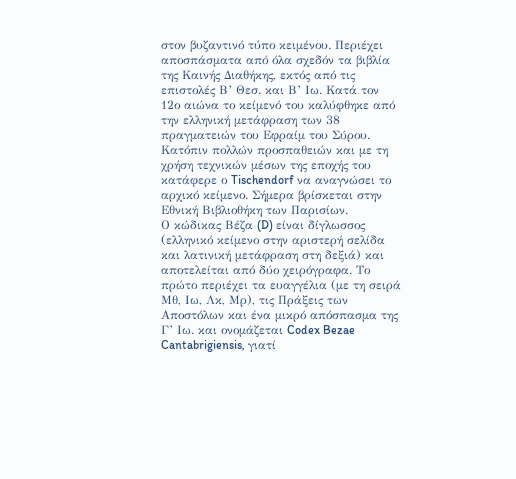στον βυζαντινό τύπο κειμένου. Περιέχει αποσπάσματα από όλα σχεδόν τα βιβλία της Καινής Διαθήκης, εκτός από τις επιστολές Β’ Θεσ. και Β’ Ιω. Κατά τον 12ο αιώνα το κείμενό του καλύφθηκε από την ελληνική μετάφραση των 38 πραγματειών του Εφραίμ του Σύρου. Κατόπιν πολλών προσπαθειών και με τη χρήση τεχνικών μέσων της εποχής του κατάφερε ο Tischendorf να αναγνώσει το αρχικό κείμενο. Σήμερα βρίσκεται στην Εθνική Βιβλιοθήκη των Παρισίων.
Ο κώδικας Βέζα (D) είναι δίγλωσσος (ελληνικό κείμενο στην αριστερή σελίδα και λατινική μετάφραση στη δεξιά) και αποτελείται από δύο χειρόγραφα. Το πρώτο περιέχει τα ευαγγέλια (με τη σειρά Μθ, Ιω, Λκ, Μρ), τις Πράξεις των Αποστόλων και ένα μικρό απόσπασμα της Γ’ Ιω. και ονομάζεται Codex Bezae Cantabrigiensis, γιατί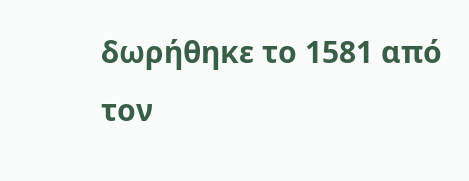δωρήθηκε το 1581 από τον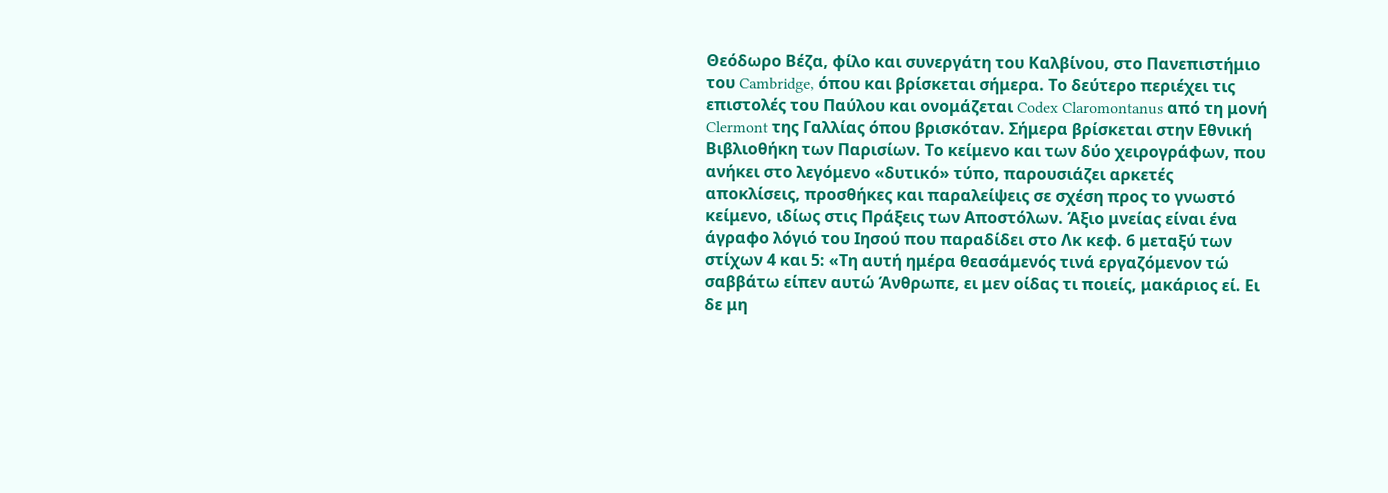Θεόδωρο Βέζα, φίλο και συνεργάτη του Καλβίνου, στο Πανεπιστήμιο του Cambridge, όπου και βρίσκεται σήμερα. Το δεύτερο περιέχει τις επιστολές του Παύλου και ονομάζεται Codex Claromontanus από τη μονή Clermont της Γαλλίας όπου βρισκόταν. Σήμερα βρίσκεται στην Εθνική Βιβλιοθήκη των Παρισίων. Το κείμενο και των δύο χειρογράφων, που ανήκει στο λεγόμενο «δυτικό» τύπο, παρουσιάζει αρκετές αποκλίσεις, προσθήκες και παραλείψεις σε σχέση προς το γνωστό κείμενο, ιδίως στις Πράξεις των Αποστόλων. Άξιο μνείας είναι ένα άγραφο λόγιό του Ιησού που παραδίδει στο Λκ κεφ. 6 μεταξύ των στίχων 4 και 5: «Τη αυτή ημέρα θεασάμενός τινά εργαζόμενον τώ σαββάτω είπεν αυτώ Άνθρωπε, ει μεν οίδας τι ποιείς, μακάριος εί. Ει δε μη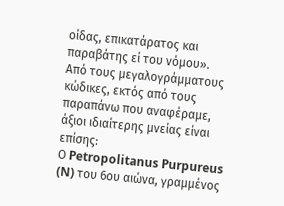οίδας, επικατάρατος και παραβάτης εί του νόμου».
Από τους μεγαλογράμματους κώδικες, εκτός από τους παραπάνω που αναφέραμε, άξιοι ιδιαίτερης μνείας είναι επίσης:
Ο Petropolitanus Purpureus (N) του 6ου αιώνα, γραμμένος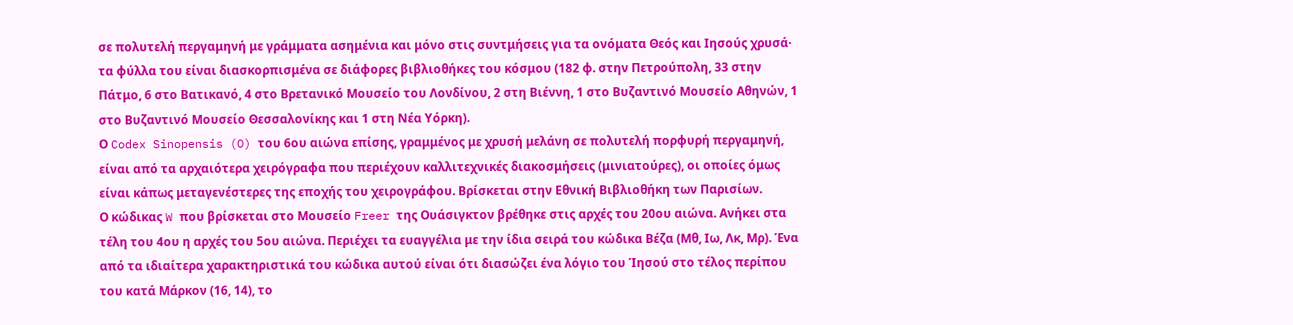σε πολυτελή περγαμηνή με γράμματα ασημένια και μόνο στις συντμήσεις για τα ονόματα Θεός και Ιησούς χρυσά· τα φύλλα του είναι διασκορπισμένα σε διάφορες βιβλιοθήκες του κόσμου (182 φ. στην Πετρούπολη, 33 στην Πάτμο, 6 στο Βατικανό, 4 στο Βρετανικό Μουσείο του Λονδίνου, 2 στη Βιέννη, 1 στο Βυζαντινό Μουσείο Αθηνών, 1 στο Βυζαντινό Μουσείο Θεσσαλονίκης και 1 στη Νέα Υόρκη).
Ο Codex Sinopensis (O) του 6ου αιώνα επίσης, γραμμένος με χρυσή μελάνη σε πολυτελή πορφυρή περγαμηνή, είναι από τα αρχαιότερα χειρόγραφα που περιέχουν καλλιτεχνικές διακοσμήσεις (μινιατούρες), οι οποίες όμως είναι κάπως μεταγενέστερες της εποχής του χειρογράφου. Βρίσκεται στην Εθνική Βιβλιοθήκη των Παρισίων.
Ο κώδικας W που βρίσκεται στο Μουσείο Freer της Ουάσιγκτον βρέθηκε στις αρχές του 20ου αιώνα. Ανήκει στα τέλη του 4ου η αρχές του 5ου αιώνα. Περιέχει τα ευαγγέλια με την ίδια σειρά του κώδικα Βέζα (Μθ, Ιω, Λκ, Μρ). Ένα από τα ιδιαίτερα χαρακτηριστικά του κώδικα αυτού είναι ότι διασώζει ένα λόγιο του Ίησού στο τέλος περίπου του κατά Μάρκον (16, 14), το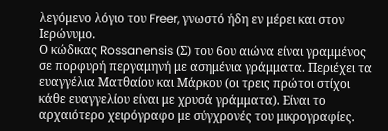λεγόμενο λόγιο του Freer, γνωστό ήδη εν μέρει και στον Ιερώνυμο.
Ο κώδικας Rossanensis (Σ) του 6ου αιώνα είναι γραμμένος σε πορφυρή περγαμηνή με ασημένια γράμματα. Περιέχει τα ευαγγέλια Ματθαίου και Μάρκου (οι τρεις πρώτοι στίχοι κάθε ευαγγελίου είναι με χρυσά γράμματα). Είναι το αρχαιότερο χειρόγραφο με σύγχρονές του μικρογραφίες.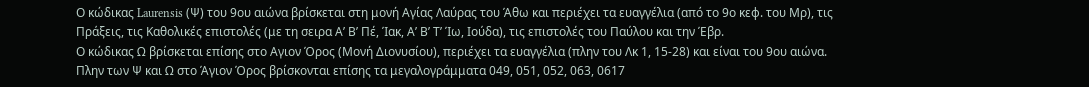Ο κώδικας Laurensis (Ψ) του 9ου αιώνα βρίσκεται στη μονή Αγίας Λαύρας του Άθω και περιέχει τα ευαγγέλια (από το 9ο κεφ. του Μρ), τις Πράξεις, τις Καθολικές επιστολές (με τη σειρα Α’ Β’ Πέ, Ίακ, Α’ Β’ Τ’ Ίω, Ιούδα), τις επιστολές του Παύλου και την Έβρ.
Ο κώδικας Ω βρίσκεται επίσης στο Αγιον Όρος (Μονή Διονυσίου), περιέχει τα ευαγγέλια (πλην του Λκ 1, 15-28) και είναι του 9ου αιώνα. Πλην των Ψ και Ω στο Άγιον Όρος βρίσκονται επίσης τα μεγαλογράμματα 049, 051, 052, 063, 0617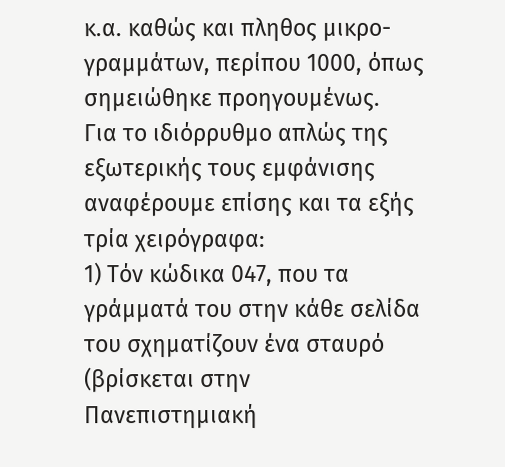κ.α. καθώς και πληθος μικρο-γραμμάτων, περίπου 1000, όπως σημειώθηκε προηγουμένως.
Για το ιδιόρρυθμο απλώς της εξωτερικής τους εμφάνισης αναφέρουμε επίσης και τα εξής τρία χειρόγραφα:
1) Τόν κώδικα 047, που τα γράμματά του στην κάθε σελίδα του σχηματίζουν ένα σταυρό (βρίσκεται στην Πανεπιστημιακή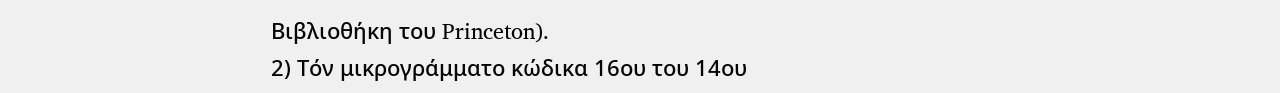Βιβλιοθήκη του Princeton).
2) Τόν μικρογράμματο κώδικα 16ου του 14ου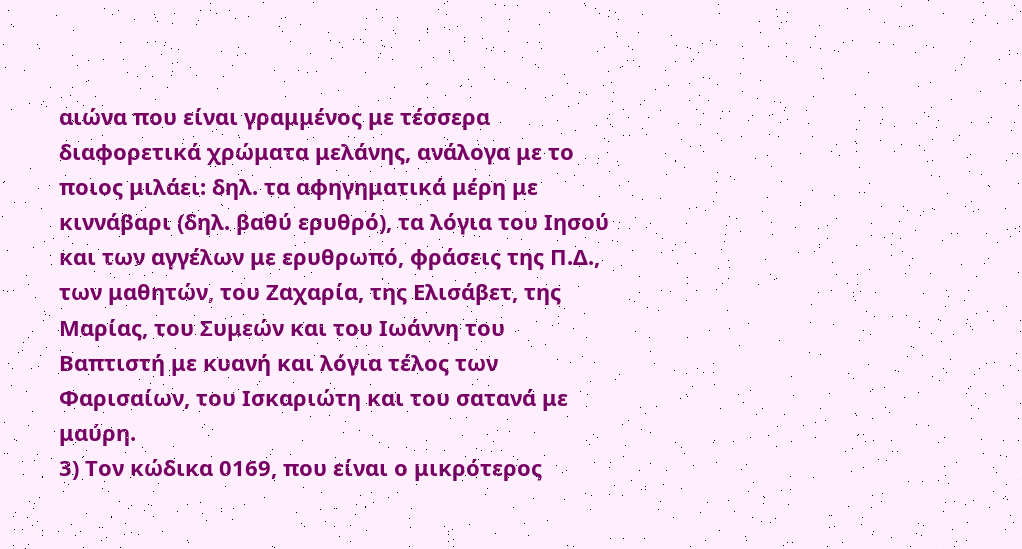αιώνα που είναι γραμμένος με τέσσερα διαφορετικά χρώματα μελάνης, ανάλογα με το ποιος μιλάει: δηλ. τα αφηγηματικά μέρη με κιννάβαρι (δηλ. βαθύ ερυθρό), τα λόγια του Ιησού και των αγγέλων με ερυθρωπό, φράσεις της Π.Δ., των μαθητών, του Ζαχαρία, της Ελισάβετ, της Μαρίας, του Συμεών και του Ιωάννη του Βαπτιστή με κυανή και λόγια τέλος των Φαρισαίων, του Ισκαριώτη και του σατανά με μαύρη.
3) Τον κώδικα 0169, που είναι ο μικρότερος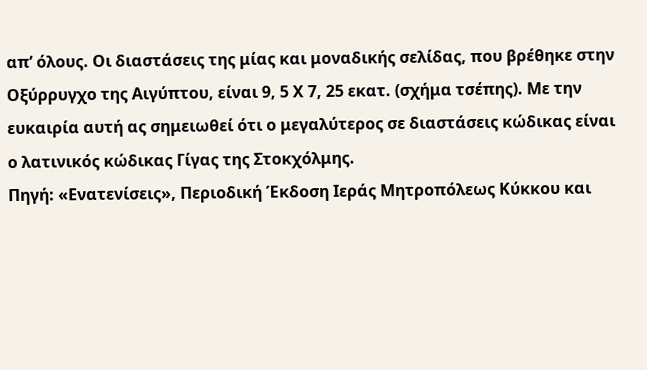απ’ όλους. Οι διαστάσεις της μίας και μοναδικής σελίδας, που βρέθηκε στην Οξύρρυγχο της Αιγύπτου, είναι 9, 5 Χ 7, 25 εκατ. (σχήμα τσέπης). Με την ευκαιρία αυτή ας σημειωθεί ότι ο μεγαλύτερος σε διαστάσεις κώδικας είναι ο λατινικός κώδικας Γίγας της Στοκχόλμης.
Πηγή: «Ενατενίσεις», Περιοδική Έκδοση Ιεράς Μητροπόλεως Κύκκου και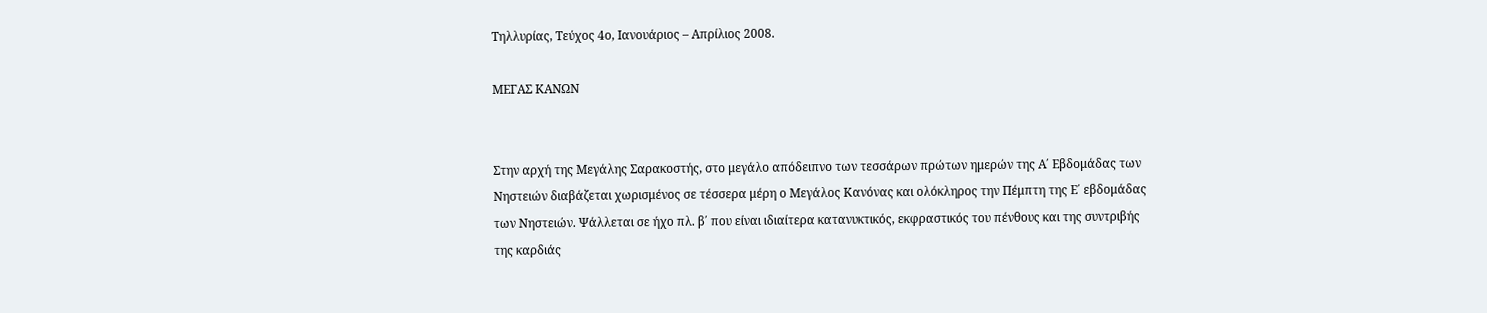Τηλλυρίας, Τεύχος 4ο, Ιανουάριος – Απρίλιος 2008.

ΜΕΓΑΣ ΚΑΝΩΝ


Στην αρχή της Μεγάλης Σαρακοστής, στο μεγάλο απόδειπνο των τεσσάρων πρώτων ημερών της Α΄ Εβδομάδας των Νηστειών διαβάζεται χωρισμένος σε τέσσερα μέρη ο Μεγάλος Κανόνας και ολόκληρος την Πέμπτη της Ε΄ εβδομάδας των Νηστειών. Ψάλλεται σε ήχο πλ. β΄ που είναι ιδιαίτερα κατανυκτικός, εκφραστικός του πένθους και της συντριβής της καρδιάς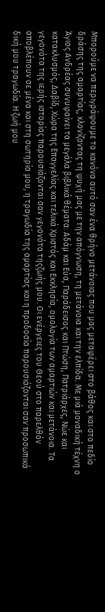Μπορούμε να περιγράψουμε το κανόνα αυτό σαν ένα θρήνο μετάνοιας που μας μεταφέρει στο βάθος και στο πεδίο δράσης της αμαρτίας, κλονίζοντας τη ψυχή μας με την απόγνωση, τη μετάνοια και την ελπίδα. Με μιά μοναδική τέχνη ο Άγιος Ανδρέας συνυφαίνει τα μεγάλα βιβλικά θέματα: Αδάμ και Εύα, Παράδεισος και Πτώση, Πατριάρχες, Νώε και κατακλυσμός, Δαβίδ, Χώρα της Επαγγελίας και τελικά Χριστός και Εκκλησία, ομολογία των αμαρτιών και μετάνοια. Τα γεγονότα της ιερής ιστορίας παρουσιάζονται σαν γεγονότα τηςζωής μου. Οι ενέργειες του Θεού στο παρελθόν αποβλέπουν σε μένα και στη σωτηρία μου, η τραγωδία της αμαρτίας και η προδοσία παρουσιάζονται σαν προσωπικά δική μου τραγωδία. Η ζωή μου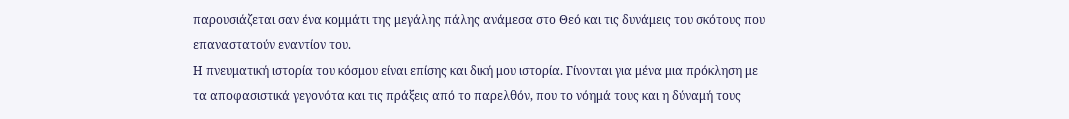παρουσιάζεται σαν ένα κομμάτι της μεγάλης πάλης ανάμεσα στο Θεό και τις δυνάμεις του σκότους που επαναστατούν εναντίον του.
Η πνευματική ιστορία του κόσμου είναι επίσης και δική μου ιστορία. Γίνονται για μένα μια πρόκληση με τα αποφασιστικά γεγονότα και τις πράξεις από το παρελθόν, που το νόημά τους και η δύναμή τους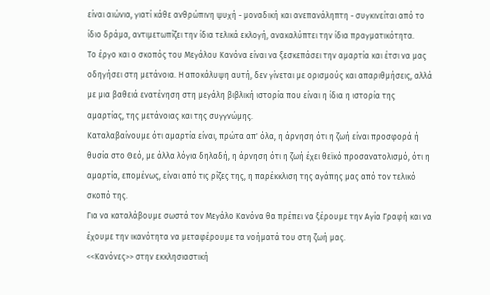είναι αιώνια, γιατί κάθε ανθρώπινη ψυχή - μοναδική και ανεπανάληπτη - συγκινείται από το ίδιο δράμα, αντιμετωπίζει την ίδια τελικά εκλογή, ανακαλύπτει την ίδια πραγματικότητα.
Το έργο και ο σκοπός του Μεγάλου Κανόνα είναι να ξεσκεπάσει την αμαρτία και έτσι να μας οδηγήσει στη μετάνοια. Η αποκάλυψη αυτή, δεν γίνεται με ορισμούς και απαριθμήσεις, αλλά με μια βαθειά ενατένηση στη μεγάλη βιβλική ιστορία που είναι η ίδια η ιστορία της αμαρτίας, της μετάνοιας και της συγγνώμης.
Καταλαβαίνουμε ότι αμαρτία είναι, πρώτα απ' όλα, η άρνηση ότι η ζωή είναι προσφορά ή θυσία στο Θεό, με άλλα λόγια δηλαδή, η άρνηση ότι η ζωή έχει θεϊκό προσανατολισμό, ότι η αμαρτία, επομένως, είναι από τις ρίζες της, η παρέκκλιση της αγάπης μας από τον τελικό σκοπό της.
Για να καταλάβουμε σωστά τον Μεγάλο Κανόνα θα πρέπει να ξέρουμε την Αγία Γραφή και να έχουμε την ικανότητα να μεταφέρουμε τα νοήματά του στη ζωή μας.
<<Κανόνες>> στην εκκλησιαστική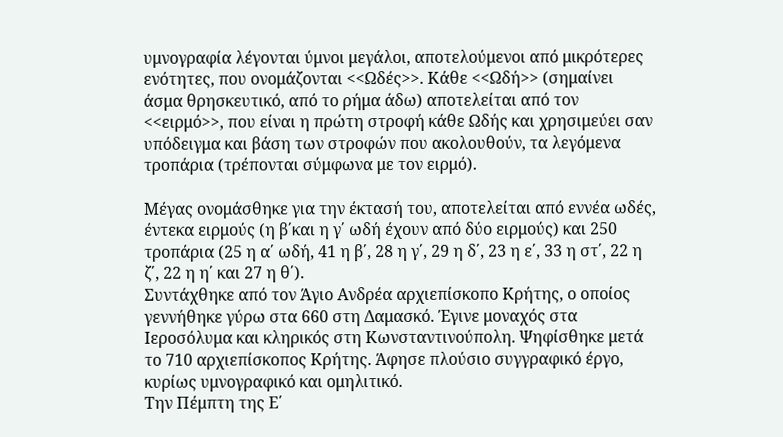υμνογραφία λέγονται ύμνοι μεγάλοι, αποτελούμενοι από μικρότερες ενότητες, που ονομάζονται <<Ωδές>>. Κάθε <<Ωδή>> (σημαίνει άσμα θρησκευτικό, από το ρήμα άδω) αποτελείται από τον <<ειρμό>>, που είναι η πρώτη στροφή κάθε Ωδής και χρησιμεύει σαν υπόδειγμα και βάση των στροφών που ακολουθούν, τα λεγόμενα τροπάρια (τρέπονται σύμφωνα με τον ειρμό).

Μέγας ονομάσθηκε για την έκτασή του, αποτελείται από εννέα ωδές, έντεκα ειρμούς (η β΄και η γ΄ ωδή έχουν από δύο ειρμούς) και 250 τροπάρια (25 η α΄ ωδή, 41 η β΄, 28 η γ΄, 29 η δ΄, 23 η ε΄, 33 η στ΄, 22 η ζ΄, 22 η η΄ και 27 η θ΄).
Συντάχθηκε από τον Άγιο Ανδρέα αρχιεπίσκοπο Κρήτης, ο οποίος γεννήθηκε γύρω στα 660 στη Δαμασκό. Έγινε μοναχός στα Ιεροσόλυμα και κληρικός στη Κωνσταντινούπολη. Ψηφίσθηκε μετά το 710 αρχιεπίσκοπος Κρήτης. Άφησε πλούσιο συγγραφικό έργο, κυρίως υμνογραφικό και ομηλιτικό.
Την Πέμπτη της Ε΄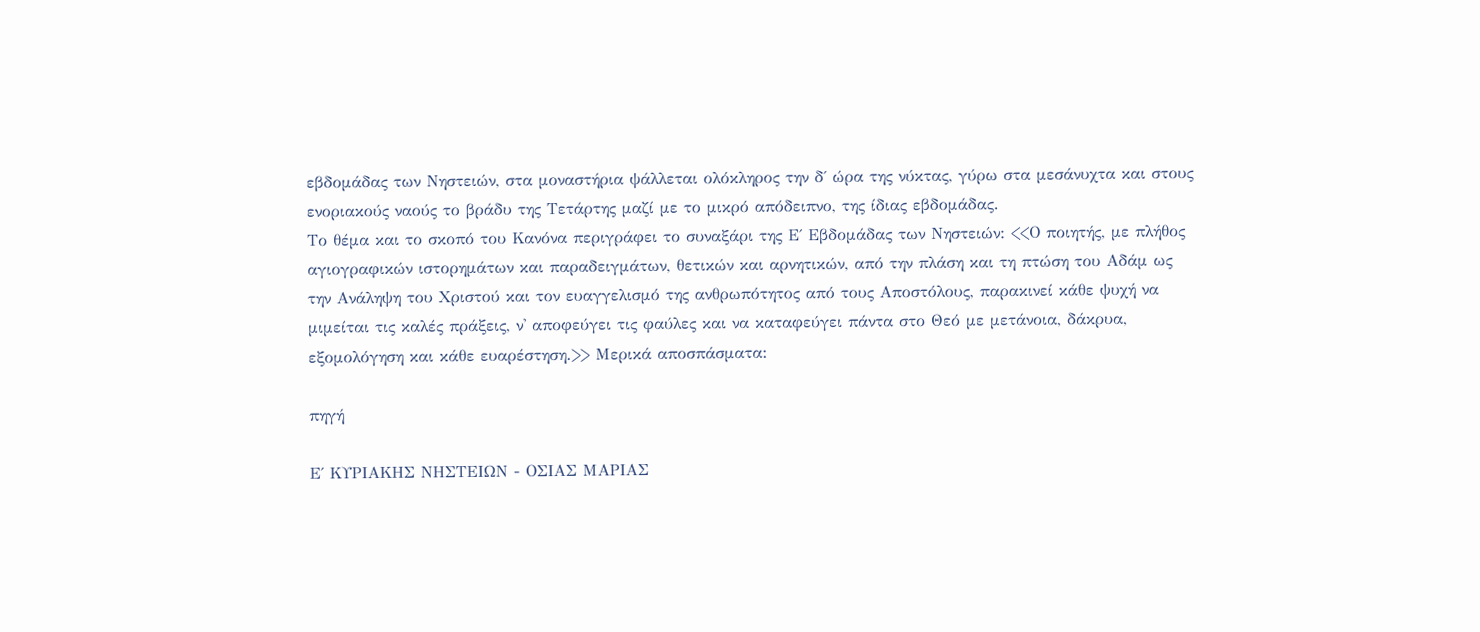εβδομάδας των Νηστειών, στα μοναστήρια ψάλλεται ολόκληρος την δ΄ ώρα της νύκτας, γύρω στα μεσάνυχτα και στους ενοριακούς ναούς το βράδυ της Τετάρτης μαζί με το μικρό απόδειπνο, της ίδιας εβδομάδας.
Το θέμα και το σκοπό του Κανόνα περιγράφει το συναξάρι της Ε΄ Εβδομάδας των Νηστειών: <<Ο ποιητής, με πλήθος αγιογραφικών ιστορημάτων και παραδειγμάτων, θετικών και αρνητικών, από την πλάση και τη πτώση του Αδάμ ως την Ανάληψη του Χριστού και τον ευαγγελισμό της ανθρωπότητος από τους Αποστόλους, παρακινεί κάθε ψυχή να μιμείται τις καλές πράξεις, ν' αποφεύγει τις φαύλες και να καταφεύγει πάντα στο Θεό με μετάνοια, δάκρυα, εξομολόγηση και κάθε ευαρέστηση.>> Μερικά αποσπάσματα:

πηγή

Ε΄ ΚΥΡΙΑΚΗΣ ΝΗΣΤΕΙΩΝ - ΟΣΙΑΣ ΜΑΡΙΑΣ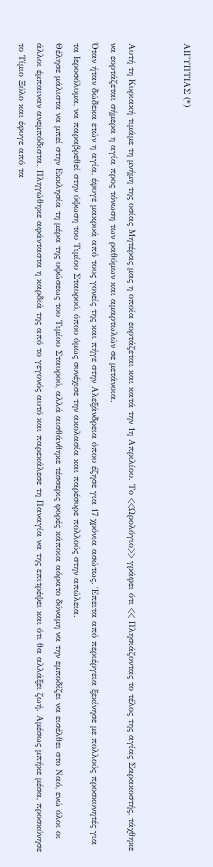ΑΙΓΥΠΤΙΑΣ (*)


Αυτή τη Κυριακή τιμάμε τη μνήμη της οσίας Μητέρας μας η οποία εορτάζεται και κατά την 1η Απριλίου. Το <<Ωρολόγιο>> γράφει ότι << Πλησιάζοντας το τέλος της αγίας Σαρακοστής, τάχθηκε να εορτάζεται σήμερα η αγία προς τόνωση των ραθύμων και αμαρτωλών σε μετάνοια.
Όταν ήταν δώδεκα ετών η αγία, έφυγε μακρυά από τους γονείς της και πήγε στην Αλεξάνδρεια όπου έζησε για 17 χρόνια ασώτως. Έπειτα από περιέργεια ξεκίνησε με πολλούς προσκυνητές για τα Ιεροσόλυμα, να παραβρεθεί στην ύψωση του Τιμίου Σταυρού, όπου όμως συνέχισε την ακολασία και παρέσυρε πολλούς στην απώλεια.
Θέλησε μάλιστα να μπεί στην Εκκλησία τη μέρα της υψώσεως του Τιμίου Σταυρού, αλλά αισθάνθηκε τέσσερις φορές κάποια αόρατο δύναμη να την εμποδίζει να εισέλθει στο Ναό, ενώ όλοι οι άλλοι έμπαιναν ανεμπόδιστα. Πληγώθηκε αφάνταστα η καρδιά της από το γεγονός αυτό και παρεκάλεσε τη Παναγία να της επιτρέψει και ότι θα αλλάξει ζωή. Αμέσως μπήκε μέσα, προσκύνησε το Τίμιο Ξύλο και έφυγε από τα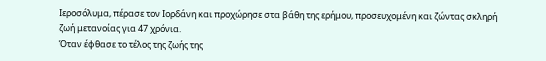Ιεροσόλυμα, πέρασε τον Ιορδάνη και προχώρησε στα βάθη της ερήμου, προσευχομένη και ζώντας σκληρή ζωή μετανοίας για 47 χρόνια.
Όταν έφθασε το τέλος της ζωής της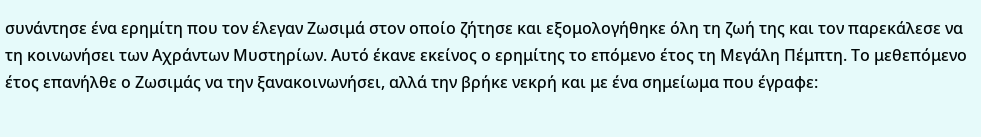συνάντησε ένα ερημίτη που τον έλεγαν Ζωσιμά στον οποίο ζήτησε και εξομολογήθηκε όλη τη ζωή της και τον παρεκάλεσε να τη κοινωνήσει των Αχράντων Μυστηρίων. Αυτό έκανε εκείνος ο ερημίτης το επόμενο έτος τη Μεγάλη Πέμπτη. Το μεθεπόμενο έτος επανήλθε ο Ζωσιμάς να την ξανακοινωνήσει, αλλά την βρήκε νεκρή και με ένα σημείωμα που έγραφε: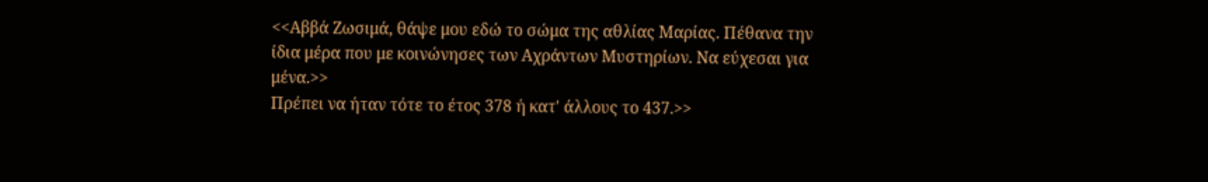<<Αββά Ζωσιμά, θάψε μου εδώ το σώμα της αθλίας Μαρίας. Πέθανα την ίδια μέρα που με κοινώνησες των Αχράντων Μυστηρίων. Να εύχεσαι για μένα.>>
Πρέπει να ήταν τότε το έτος 378 ή κατ' άλλους το 437.>>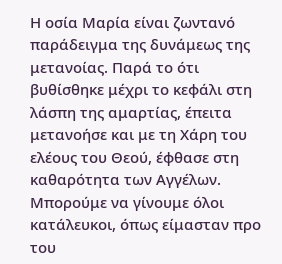Η οσία Μαρία είναι ζωντανό παράδειγμα της δυνάμεως της μετανοίας. Παρά το ότι βυθίσθηκε μέχρι το κεφάλι στη λάσπη της αμαρτίας, έπειτα μετανοήσε και με τη Χάρη του ελέους του Θεού, έφθασε στη καθαρότητα των Αγγέλων.
Μπορούμε να γίνουμε όλοι κατάλευκοι, όπως είμασταν προ του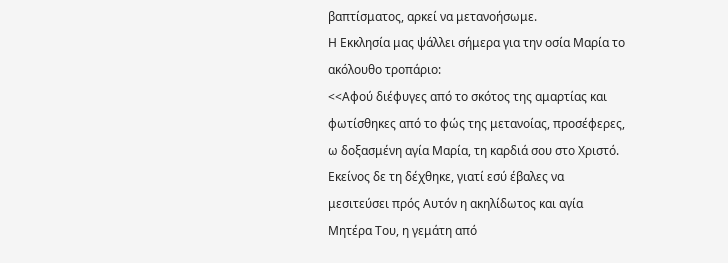βαπτίσματος, αρκεί να μετανοήσωμε.
Η Εκκλησία μας ψάλλει σήμερα για την οσία Μαρία το ακόλουθο τροπάριο:
<<Αφού διέφυγες από το σκότος της αμαρτίας και φωτίσθηκες από το φώς της μετανοίας, προσέφερες, ω δοξασμένη αγία Μαρία, τη καρδιά σου στο Χριστό. Εκείνος δε τη δέχθηκε, γιατί εσύ έβαλες να μεσιτεύσει πρός Αυτόν η ακηλίδωτος και αγία Μητέρα Του, η γεμάτη από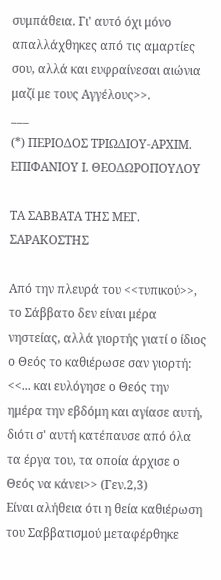συμπάθεια. Γι' αυτό όχι μόνο απαλλάχθηκες από τις αμαρτίες σου, αλλά και ευφραίνεσαι αιώνια μαζί με τους Αγγέλους>>.
___
(*) ΠΕΡΙΟΔΟΣ ΤΡΙΩΔΙΟΥ-ΑΡΧΙΜ. ΕΠΙΦΑΝΙΟΥ Ι. ΘΕΟΔΩΡΟΠΟΥΛΟΥ

ΤΑ ΣΑΒΒΑΤΑ ΤΗΣ ΜΕΓ. ΣΑΡΑΚΟΣΤΗΣ

Από την πλευρά του <<τυπικού>>, το Σάββατο δεν είναι μέρα νηστείας, αλλά γιορτής γιατί ο ίδιος ο Θεός το καθιέρωσε σαν γιορτή: <<... και ευλόγησε ο Θεός την ημέρα την εβδόμη και αγίασε αυτή, διότι σ' αυτή κατέπαυσε από όλα τα έργα του, τα οποία άρχισε ο Θεός να κάνει>> (Γεν.2,3)
Είναι αλήθεια ότι η θεία καθιέρωση του Σαββατισμού μεταφέρθηκε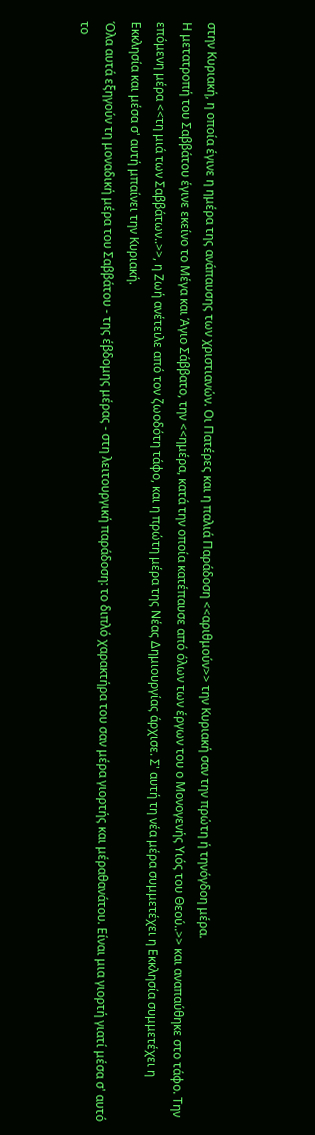στην Κυριακή, η οποία έγινε η ημέρα της ανάπαυσης των χριστιανών. Οι Πατέρες και η παλιά Παράδοση <<αριθμούν>> την Κυριακή σαν την πρώτη ή τηνόγδοη μέρα.
Η μετατροπή του Σαββάτου έγινε εκείνο το Μέγα και Άγιο Σάββατο, την <<ημέρα, κατά την οποία κατέπαυσε από όλων των έργων του ο Μονογενής Υιός του Θεού..>> και αναπαύθηκε στο τάφο. Την επόμενη μέρα <<τη μιά των Σαββάτων..>>, η Ζωή ανέτειλε από τον ζωοδότη τάφο, και η πρώτη μέρα της Νέας Δημιουργίας άρχισε. Σ' αυτή τη νέα μέρα συμμετέχει η Εκκλησία συμμετέχει η Εκκλησία και μέσα σ' αυτή μπαίνει την Κυριακή.
Όλα αυτά εξηγούν τη μοναδική μέρα του Σαββάτου - της έβδομης μέρας - στη λειτουργική παράδοση: το διπλό χαρακτήρα του σαν μέρα γιορτής και μέραθανάτου. Είναι μια γιορτή γιατί μέσα σ' αυτό το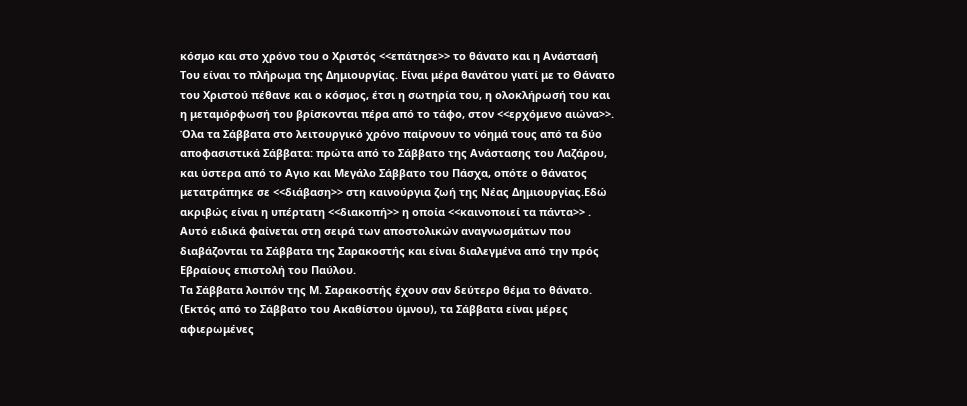κόσμο και στο χρόνο του ο Χριστός <<επάτησε>> το θάνατο και η Ανάστασή Του είναι το πλήρωμα της Δημιουργίας. Είναι μέρα θανάτου γιατί με το Θάνατο του Χριστού πέθανε και ο κόσμος, έτσι η σωτηρία του, η ολοκλήρωσή του και η μεταμόρφωσή του βρίσκονται πέρα από το τάφο, στον <<ερχόμενο αιώνα>>.
Όλα τα Σάββατα στο λειτουργικό χρόνο παίρνουν το νόημά τους από τα δύο αποφασιστικά Σάββατα: πρώτα από το Σάββατο της Ανάστασης του Λαζάρου, και ύστερα από το Αγιο και Μεγάλο Σάββατο του Πάσχα, οπότε ο θάνατος μετατράπηκε σε <<διάβαση>> στη καινούργια ζωή της Νέας Δημιουργίας.Εδώ ακριβώς είναι η υπέρτατη <<διακοπή>> η οποία <<καινοποιεί τα πάντα>> . Αυτό ειδικά φαίνεται στη σειρά των αποστολικών αναγνωσμάτων που διαβάζονται τα Σάββατα της Σαρακοστής και είναι διαλεγμένα από την πρός Εβραίους επιστολή του Παύλου.
Τα Σάββατα λοιπόν της Μ. Σαρακοστής έχουν σαν δεύτερο θέμα το θάνατο. (Εκτός από το Σάββατο του Ακαθίστου ύμνου), τα Σάββατα είναι μέρες αφιερωμένες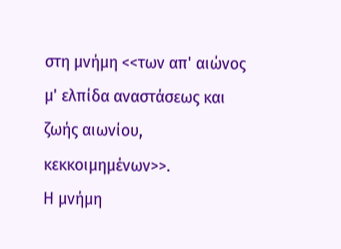στη μνήμη <<των απ' αιώνος μ' ελπίδα αναστάσεως και ζωής αιωνίου, κεκκοιμημένων>>.
Η μνήμη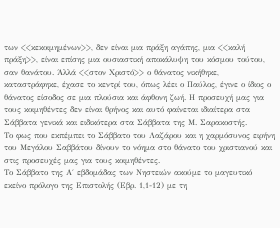των <<κεκοιμημένων>>, δεν είναι μια πράξη αγάπης, μια <<καλή πράξη>>, είναι επίσης μια ουσιαστική αποκάλυψη του κόσμου τούτου, σαν θανάτου. Άλλά <<στον Χριστό>> ο θάνατος νικήθηκε, καταστράφηκε, έχασε το κεντρί του, όπως λέει ο Παύλος, έγινε ο ίδιος ο θάνατος είσοδος σε μια πλούσια και άφθονη ζωή. Η προσευχή μας για τους κοιμηθέντες δεν είναι θρήνος και αυτό φαίνεται ιδιαίτερα στα Σάββατα γενικά και ειδικότερα στα Σάββατα της Μ. Σαρακοστής.
Το φως που εκπέμπει το Σάββατο του Λαζάρου και η χαρμόσυνος ειρήνη του Μεγάλου Σαββάτου δίνουν το νόημα στο θάνατο του χριστιανού και στις προσευχές μας για τους κοιμηθέντες.
Το Σάββατο της Α΄ εβδομάδας των Νηστειών ακούμε το μαγευτικό εκείνο πρόλογο της Επιστολής (Εβρ. 1,1-12) με τη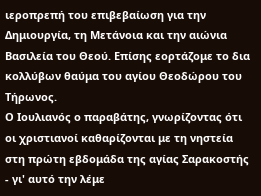ιεροπρεπή του επιβεβαίωση για την Δημιουργία, τη Μετάνοια και την αιώνια Βασιλεία του Θεού. Επίσης εορτάζομε το δια κολλύβων θαύμα του αγίου Θεοδώρου του Τήρωνος.
Ο Ιουλιανός ο παραβάτης, γνωρίζοντας ότι οι χριστιανοί καθαρίζονται με τη νηστεία στη πρώτη εβδομάδα της αγίας Σαρακοστής - γι' αυτό την λέμε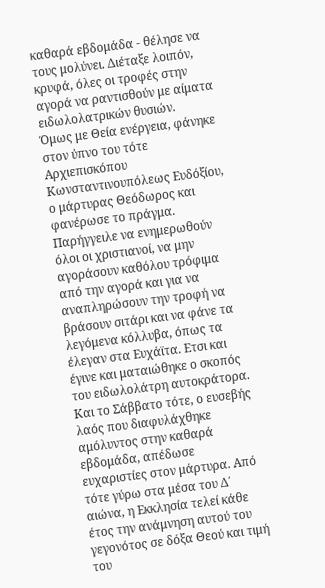καθαρά εβδομάδα - θέλησε να τους μολύνει. Διέταξε λοιπόν, κρυφά, όλες οι τροφές στην αγορά να ραντισθούν με αίματα ειδωλολατρικών θυσιών.
Όμως με Θεία ενέργεια, φάνηκε στον ύπνο του τότε Αρχιεπισκόπου Κωνσταντινουπόλεως Ευδόξίου, ο μάρτυρας Θεόδωρος και φανέρωσε το πράγμα. Παρήγγειλε να ενημερωθούν όλοι οι χριστιανοί, να μην αγοράσουν καθόλου τρόφιμα από την αγορά και για να αναπληρώσουν την τροφή να βράσουν σιτάρι και να φάνε τα λεγόμενα κόλλυβα, όπως τα έλεγαν στα Ευχάϊτα. Ετσι και έγινε και ματαιώθηκε ο σκοπός του ειδωλολάτρη αυτοκράτορα. Και το Σάββατο τότε, ο ευσεβής λαός που διαφυλάχθηκε αμόλυντος στην καθαρά εβδομάδα, απέδωσε ευχαριστίες στον μάρτυρα. Από τότε γύρω στα μέσα του Δ΄ αιώνα, η Εκκλησία τελεί κάθε έτος την ανάμνηση αυτού του γεγονότος σε δόξα Θεού και τιμή του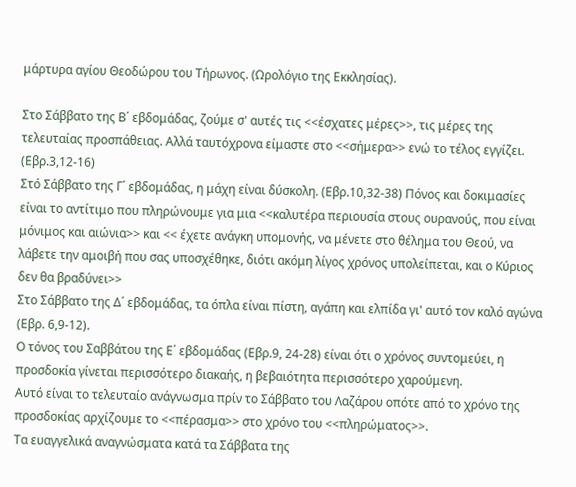μάρτυρα αγίου Θεοδώρου του Τήρωνος. (Ωρολόγιο της Εκκλησίας).

Στο Σάββατο της Β΄ εβδομάδας, ζούμε σ' αυτές τις <<έσχατες μέρες>>, τις μέρες της τελευταίας προσπάθειας. Αλλά ταυτόχρονα είμαστε στο <<σήμερα>> ενώ το τέλος εγγίζει. (Εβρ.3,12-16)
Στό Σάββατο της Γ΄ εβδομάδας, η μάχη είναι δύσκολη. (Εβρ.10,32-38) Πόνος και δοκιμασίες είναι το αντίτιμο που πληρώνουμε για μια <<καλυτέρα περιουσία στους ουρανούς, που είναι μόνιμος και αιώνια>> και << έχετε ανάγκη υπομονής, να μένετε στο θέλημα του Θεού, να λάβετε την αμοιβή που σας υποσχέθηκε, διότι ακόμη λίγος χρόνος υπολείπεται, και ο Κύριος δεν θα βραδύνει>>
Στο Σάββατο της Δ΄ εβδομάδας, τα όπλα είναι πίστη, αγάπη και ελπίδα γι' αυτό τον καλό αγώνα (Εβρ. 6,9-12).
Ο τόνος του Σαββάτου της Ε΄ εβδομάδας (Εβρ.9, 24-28) είναι ότι ο χρόνος συντομεύει, η προσδοκία γίνεται περισσότερο διακαής, η βεβαιότητα περισσότερο χαρούμενη.
Αυτό είναι το τελευταίο ανάγνωσμα πρίν το Σάββατο του Λαζάρου οπότε από το χρόνο της προσδοκίας αρχίζουμε το <<πέρασμα>> στο χρόνο του <<πληρώματος>>.
Τα ευαγγελικά αναγνώσματα κατά τα Σάββατα της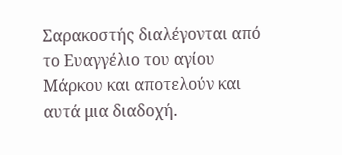Σαρακοστής διαλέγονται από το Ευαγγέλιο του αγίου Μάρκου και αποτελούν και αυτά μια διαδοχή.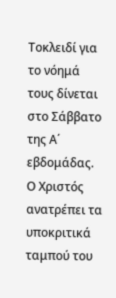Τοκλειδί για το νόημά τους δίνεται στο Σάββατο της Α΄ εβδομάδας. Ο Χριστός ανατρέπει τα υποκριτικά ταμπού του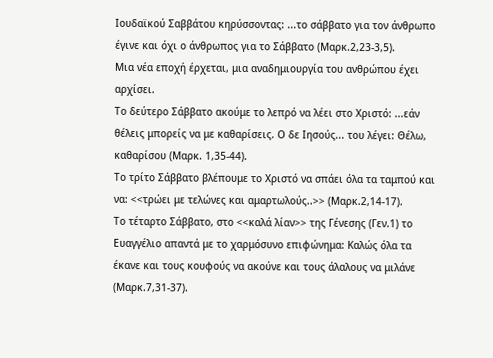Ιουδαϊκού Σαββάτου κηρύσσοντας: ...το σάββατο για τον άνθρωπο έγινε και όχι ο άνθρωπος για το Σάββατο (Μαρκ.2,23-3,5).
Μια νέα εποχή έρχεται, μια αναδημιουργία του ανθρώπου έχει αρχίσει.
Το δεύτερο Σάββατο ακούμε το λεπρό να λέει στο Χριστό: ...εάν θέλεις μπορείς να με καθαρίσεις. Ο δε Ιησούς... του λέγει: Θέλω, καθαρίσου (Μαρκ. 1,35-44).
Το τρίτο Σάββατο βλέπουμε το Χριστό να σπάει όλα τα ταμπού και να: <<τρώει με τελώνες και αμαρτωλούς..>> (Μαρκ.2,14-17).
Το τέταρτο Σάββατο, στο <<καλά λίαν>> της Γένεσης (Γεν.1) το Ευαγγέλιο απαντά με το χαρμόσυνο επιφώνημα: Καλώς όλα τα έκανε και τους κουφούς να ακούνε και τους άλαλους να μιλάνε (Μαρκ.7,31-37).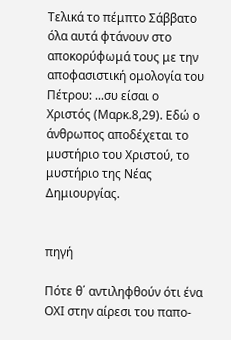Τελικά το πέμπτο Σάββατο όλα αυτά φτάνουν στο αποκορύφωμά τους με την αποφασιστική ομολογία του Πέτρου: ...συ είσαι ο Χριστός (Μαρκ.8,29). Εδώ ο άνθρωπος αποδέχεται το μυστήριο του Χριστού, το μυστήριο της Νέας Δημιουργίας.


πηγή

Πότε θ΄ αντιληφθούν ότι ένα ΟΧΙ στην αίρεσι του παπο-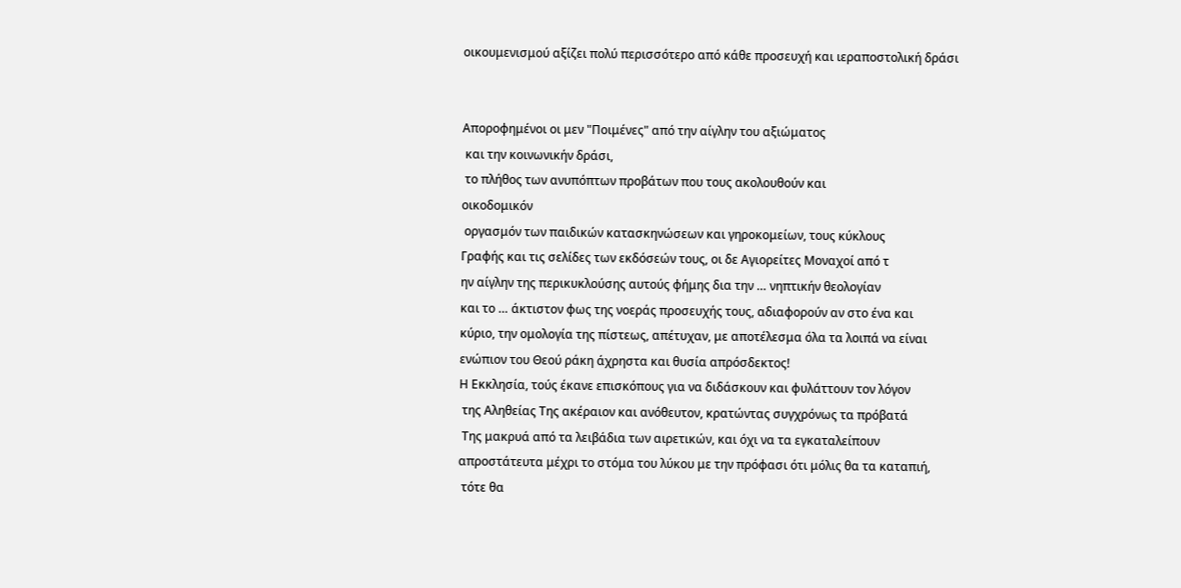οικουμενισμού αξίζει πολύ περισσότερο από κάθε προσευχή και ιεραποστολική δράσι


Αποροφημένοι οι μεν "Ποιμένες" από την αίγλην του αξιώματος
 και την κοινωνικήν δράσι,
 το πλήθος των ανυπόπτων προβάτων που τους ακολουθούν και
οικοδομικόν
 οργασμόν των παιδικών κατασκηνώσεων και γηροκομείων, τους κύκλους
Γραφής και τις σελίδες των εκδόσεών τους, οι δε Αγιορείτες Μοναχοί από τ
ην αίγλην της περικυκλούσης αυτούς φήμης δια την … νηπτικήν θεολογίαν
και το … άκτιστον φως της νοεράς προσευχής τους, αδιαφορούν αν στο ένα και
κύριο, την ομολογία της πίστεως, απέτυχαν, με αποτέλεσμα όλα τα λοιπά να είναι
ενώπιον του Θεού ράκη άχρηστα και θυσία απρόσδεκτος!
Η Εκκλησία, τούς έκανε επισκόπους για να διδάσκουν και φυλάττουν τον λόγον
 της Αληθείας Της ακέραιον και ανόθευτον, κρατώντας συγχρόνως τα πρόβατά
 Της μακρυά από τα λειβάδια των αιρετικών, και όχι να τα εγκαταλείπουν
απροστάτευτα μέχρι το στόμα του λύκου με την πρόφασι ότι μόλις θα τα καταπιή,
 τότε θα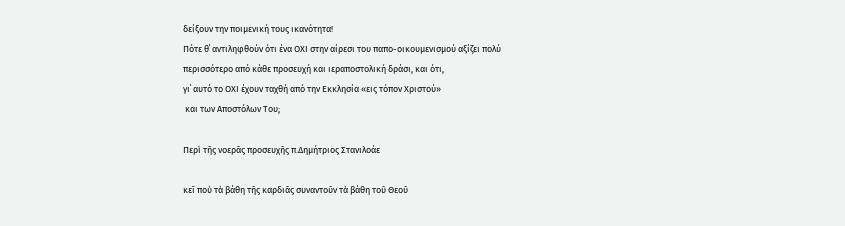δείξουν την ποιμενική τους ικανότητα!
Πότε θ΄ αντιληφθούν ότι ένα ΟΧΙ στην αίρεσι του παπο-οικουμενισμού αξίζει πολύ
περισσότερο από κάθε προσευχή και ιεραποστολική δράσι, και ότι,
γι΄ αυτό το ΟΧΙ έχουν ταχθή από την Εκκλησία «εις τόπον Χριστού»
 και των Αποστόλων Του;

Περὶ τῆς νοερᾶς προσευχῆς π.Δημήτριος Στανιλοάε

κεῖ ποὺ τὰ βάθη τῆς καρδιᾶς συναντοῦν τὰ βάθη τοῦ Θεοῦ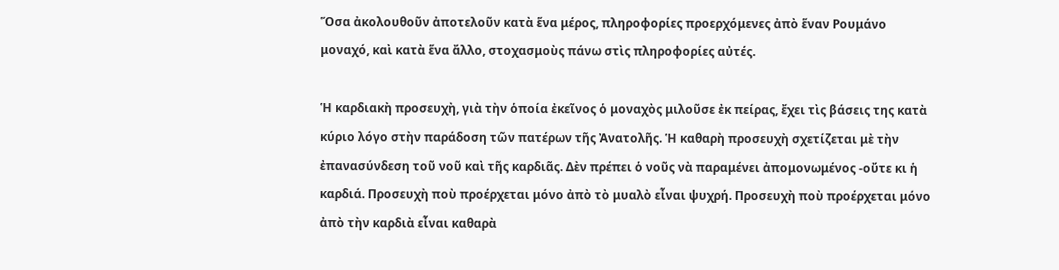Ὅσα ἀκολουθοῦν ἀποτελοῦν κατὰ ἕνα μέρος, πληροφορίες προερχόμενες ἀπὸ ἕναν Ρουμάνο μοναχό, καὶ κατὰ ἕνα ἄλλο, στοχασμοὺς πάνω στὶς πληροφορίες αὐτές.

Ἡ καρδιακὴ προσευχὴ, γιὰ τὴν ὁποία ἐκεῖνος ὁ μοναχὸς μιλοῦσε ἐκ πείρας, ἔχει τὶς βάσεις της κατὰ κύριο λόγο στὴν παράδοση τῶν πατέρων τῆς Ἀνατολῆς. Ἡ καθαρὴ προσευχὴ σχετίζεται μὲ τὴν ἐπανασύνδεση τοῦ νοῦ καὶ τῆς καρδιᾶς. Δὲν πρέπει ὁ νοῦς νὰ παραμένει ἀπομονωμένος -οὔτε κι ἡ καρδιά. Προσευχὴ ποὺ προέρχεται μόνο ἀπὸ τὸ μυαλὸ εἶναι ψυχρή. Προσευχὴ ποὺ προέρχεται μόνο ἀπὸ τὴν καρδιὰ εἶναι καθαρὰ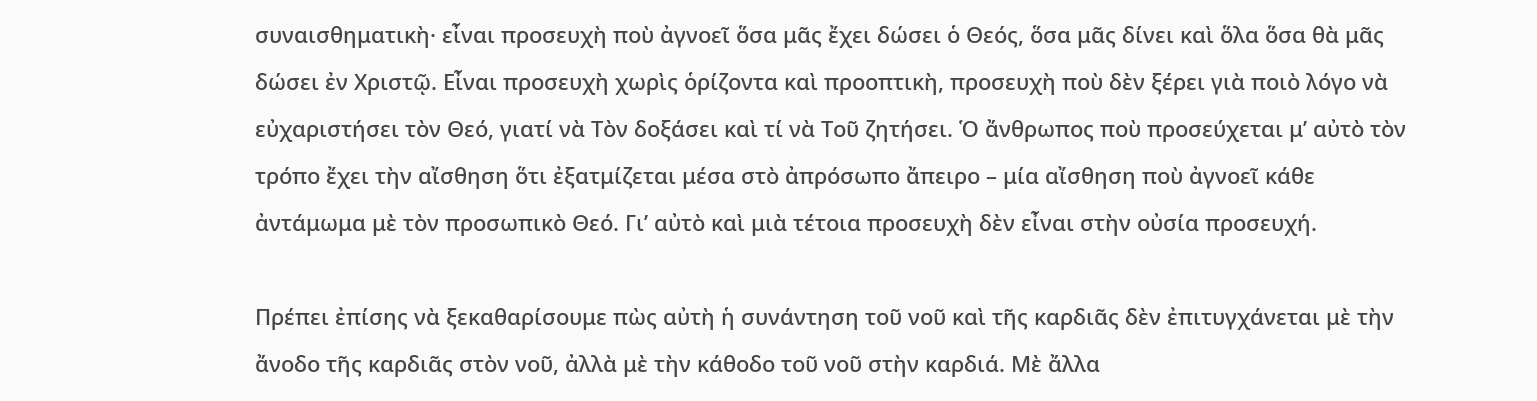συναισθηματικὴ· εἶναι προσευχὴ ποὺ ἀγνοεῖ ὅσα μᾶς ἔχει δώσει ὁ Θεός, ὅσα μᾶς δίνει καὶ ὅλα ὅσα θὰ μᾶς δώσει ἐν Χριστῷ. Εἶναι προσευχὴ χωρὶς ὁρίζοντα καὶ προοπτικὴ, προσευχὴ ποὺ δὲν ξέρει γιὰ ποιὸ λόγο νὰ εὐχαριστήσει τὸν Θεό, γιατί νὰ Τὸν δοξάσει καὶ τί νὰ Τοῦ ζητήσει. Ὁ ἄνθρωπος ποὺ προσεύχεται μ’ αὐτὸ τὸν τρόπο ἔχει τὴν αἴσθηση ὅτι ἐξατμίζεται μέσα στὸ ἀπρόσωπο ἄπειρο – μία αἴσθηση ποὺ ἀγνοεῖ κάθε ἀντάμωμα μὲ τὸν προσωπικὸ Θεό. Γι’ αὐτὸ καὶ μιὰ τέτοια προσευχὴ δὲν εἶναι στὴν οὐσία προσευχή.

Πρέπει ἐπίσης νὰ ξεκαθαρίσουμε πὼς αὐτὴ ἡ συνάντηση τοῦ νοῦ καὶ τῆς καρδιᾶς δὲν ἐπιτυγχάνεται μὲ τὴν ἄνοδο τῆς καρδιᾶς στὸν νοῦ, ἀλλὰ μὲ τὴν κάθοδο τοῦ νοῦ στὴν καρδιά. Μὲ ἄλλα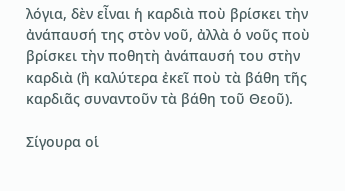λόγια, δὲν εἶναι ἡ καρδιὰ ποὺ βρίσκει τὴν ἀνάπαυσή της στὸν νοῦ, ἀλλὰ ὁ νοῦς ποὺ βρίσκει τὴν ποθητὴ ἀνάπαυσή του στὴν καρδιὰ (ἢ καλύτερα ἐκεῖ ποὺ τὰ βάθη τῆς καρδιᾶς συναντοῦν τὰ βάθη τοῦ Θεοῦ).

Σίγουρα οἱ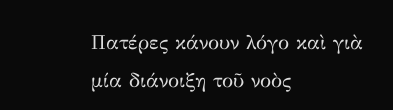Πατέρες κάνουν λόγο καὶ γιὰ μία διάνοιξη τοῦ νοὸς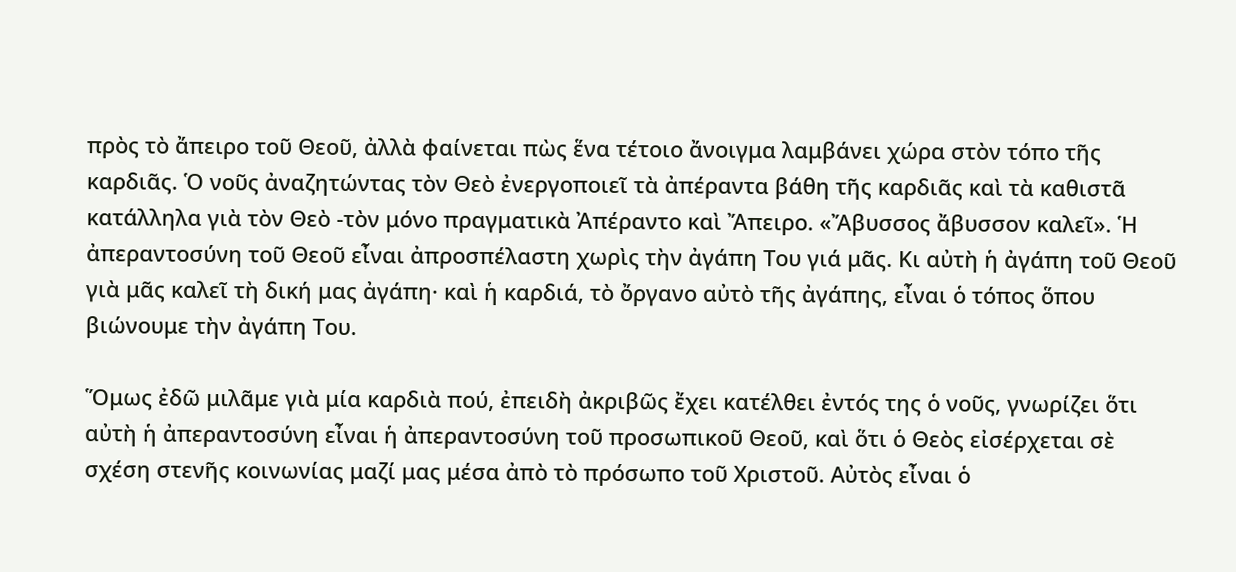πρὸς τὸ ἄπειρο τοῦ Θεοῦ, ἀλλὰ φαίνεται πὼς ἕνα τέτοιο ἄνοιγμα λαμβάνει χώρα στὸν τόπο τῆς καρδιᾶς. Ὁ νοῦς ἀναζητώντας τὸν Θεὸ ἐνεργοποιεῖ τὰ ἀπέραντα βάθη τῆς καρδιᾶς καὶ τὰ καθιστᾶ κατάλληλα γιὰ τὸν Θεὸ -τὸν μόνο πραγματικὰ Ἀπέραντο καὶ Ἄπειρο. «Ἄβυσσος ἄβυσσον καλεῖ». Ἡ ἀπεραντοσύνη τοῦ Θεοῦ εἶναι ἀπροσπέλαστη χωρὶς τὴν ἀγάπη Του γιά μᾶς. Κι αὐτὴ ἡ ἀγάπη τοῦ Θεοῦ γιὰ μᾶς καλεῖ τὴ δική μας ἀγάπη· καὶ ἡ καρδιά, τὸ ὄργανο αὐτὸ τῆς ἀγάπης, εἶναι ὁ τόπος ὅπου βιώνουμε τὴν ἀγάπη Του.

Ὅμως ἐδῶ μιλᾶμε γιὰ μία καρδιὰ πού, ἐπειδὴ ἀκριβῶς ἔχει κατέλθει ἐντός της ὁ νοῦς, γνωρίζει ὅτι αὐτὴ ἡ ἀπεραντοσύνη εἶναι ἡ ἀπεραντοσύνη τοῦ προσωπικοῦ Θεοῦ, καὶ ὅτι ὁ Θεὸς εἰσέρχεται σὲ σχέση στενῆς κοινωνίας μαζί μας μέσα ἀπὸ τὸ πρόσωπο τοῦ Χριστοῦ. Αὐτὸς εἶναι ὁ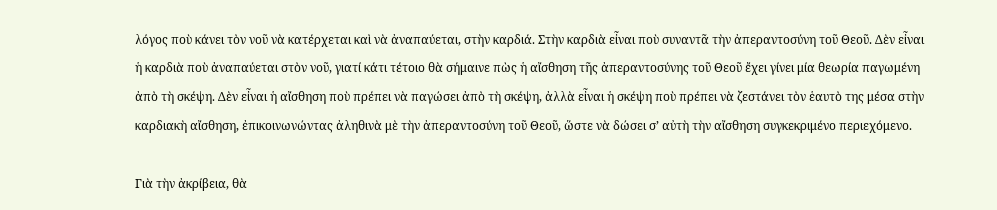λόγος ποὺ κάνει τὸν νοῦ νὰ κατέρχεται καὶ νὰ ἀναπαύεται, στὴν καρδιά. Στὴν καρδιὰ εἶναι ποὺ συναντᾶ τὴν ἀπεραντοσύνη τοῦ Θεοῦ. Δὲν εἶναι ἡ καρδιὰ ποὺ ἀναπαύεται στὸν νοῦ, γιατί κάτι τέτοιο θὰ σήμαινε πὼς ἡ αἴσθηση τῆς ἀπεραντοσύνης τοῦ Θεοῦ ἔχει γίνει μία θεωρία παγωμένη ἀπὸ τὴ σκέψη. Δὲν εἶναι ἡ αἴσθηση ποὺ πρέπει νὰ παγώσει ἀπὸ τὴ σκέψη, ἀλλὰ εἶναι ἡ σκέψη ποὺ πρέπει νὰ ζεστάνει τὸν ἑαυτὸ της μέσα στὴν καρδιακὴ αἴσθηση, ἐπικοινωνώντας ἀληθινὰ μὲ τὴν ἀπεραντοσύνη τοῦ Θεοῦ, ὥστε νὰ δώσει σ’ αὐτὴ τὴν αἴσθηση συγκεκριμένο περιεχόμενο.

Γιὰ τὴν ἀκρίβεια, θὰ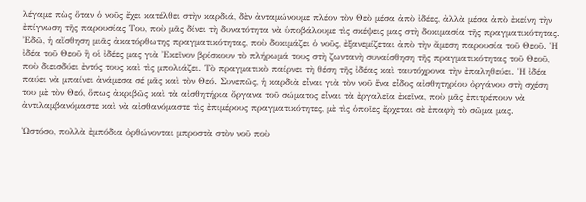λέγαμε πὼς ὅταν ὁ νοῦς ἔχει κατέλθει στὴν καρδιά, δὲν ἀνταμώνουμε πλέον τὸν Θεὸ μέσα ἀπὸ ἰδέες, ἀλλὰ μέσα ἀπὸ ἐκείνη τὴν ἐπίγνωση τῆς παρουσίας Του, ποὺ μᾶς δίνει τὴ δυνατότητα νὰ ὑποβάλουμε τὶς σκέψεις μας στὴ δοκιμασία τῆς πραγματικότητας. Ἐδῶ, ἡ αἴσθηση μιᾶς ἀκατόρθωτης πραγματικότητας, ποὺ δοκιμάζει ὁ νοῦς, ἐξανεμίζεται ἀπὸ τὴν ἄμεση παρουσία τοῦ Θεοῦ. Ἡ ἰδέα τοῦ Θεοῦ ἢ οἱ ἰδέες μας γιὰ Ἐκεῖνον βρίσκουν τὸ πλήρωμά τους στὴ ζωντανὴ συναίσθηση τῆς πραγματικότητας τοῦ Θεοῦ, ποὺ διεισδύει ἐντός τους καὶ τὶς μπολιάζει. Τὸ πραγματικὸ παίρνει τὴ θέση τῆς ἰδέας καὶ ταυτόχρονα τὴν ἐπαληθεύει. Ἡ ἰδέα παύει νὰ μπαίνει ἀνάμεσα σέ μᾶς καὶ τὸν Θεό. Συνεπῶς, ἡ καρδιὰ εἶναι γιὰ τὸν νοῦ ἕνα εἶδος αἰσθητηρίου ὀργάνου στὴ σχέση του μὲ τὸν Θεό, ὅπως ἀκριβῶς καὶ τὰ αἰσθητήρια ὄργανα τοῦ σώματος εἶναι τὰ ἐργαλεῖα ἐκεῖνα, ποὺ μᾶς ἐπιτρέπουν νὰ ἀντιλαμβανόμαστε καὶ νὰ αἰσθανόμαστε τὶς ἐπιμέρους πραγματικότητες, μὲ τὶς ὁποῖες ἔρχεται σὲ ἐπαφὴ τὸ σῶμα μας.

Ὡστόσο, πολλὰ ἐμπόδια ὀρθώνονται μπροστὰ στὸν νοῦ ποὺ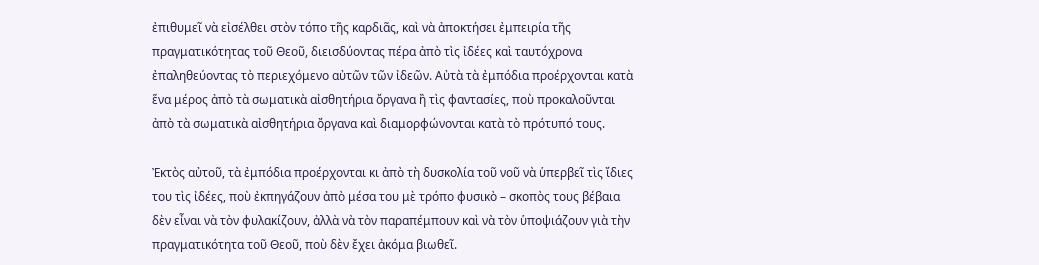ἐπιθυμεῖ νὰ εἰσέλθει στὸν τόπο τῆς καρδιᾶς, καὶ νὰ ἀποκτήσει ἐμπειρία τῆς πραγματικότητας τοῦ Θεοῦ, διεισδύοντας πέρα ἀπὸ τὶς ἰδέες καὶ ταυτόχρονα ἐπαληθεύοντας τὸ περιεχόμενο αὐτῶν τῶν ἰδεῶν. Αὐτὰ τὰ ἐμπόδια προέρχονται κατὰ ἕνα μέρος ἀπὸ τὰ σωματικὰ αἰσθητήρια ὄργανα ἢ τὶς φαντασίες, ποὺ προκαλοῦνται ἀπὸ τὰ σωματικὰ αἰσθητήρια ὄργανα καὶ διαμορφώνονται κατὰ τὸ πρότυπό τους.

Ἐκτὸς αὐτοῦ, τὰ ἐμπόδια προέρχονται κι ἀπὸ τὴ δυσκολία τοῦ νοῦ νὰ ὑπερβεῖ τὶς ἴδιες του τὶς ἰδέες, ποὺ ἐκπηγάζουν ἀπὸ μέσα του μὲ τρόπο φυσικὸ – σκοπὸς τους βέβαια δὲν εἶναι νὰ τὸν φυλακίζουν, ἀλλὰ νὰ τὸν παραπέμπουν καὶ νὰ τὸν ὑποψιάζουν γιὰ τὴν πραγματικότητα τοῦ Θεοῦ, ποὺ δὲν ἔχει ἀκόμα βιωθεῖ.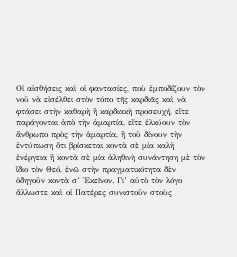Οἱ αἰσθήσεις καὶ οἱ φαντασίες, ποὺ ἐμποδίζουν τὸν νοῦ νὰ εἰσέλθει στὸν τόπο τῆς καρδιᾶς καὶ νὰ φτάσει στὴν καθαρὴ ἢ καρδιακὴ προσευχή, εἴτε παράγονται ἀπὸ τὴν ἁμαρτία, εἴτε ἑλκύουν τὸν ἄνθρωπο πρὸς τὴν ἁμαρτία, ἢ τοῦ δίνουν τὴν ἐντύπωση ὅτι βρίσκεται κοντὰ σὲ μία καλὴ ἐνέργεια ἢ κοντὰ σὲ μία ἀληθινὴ συνάντηση μὲ τὸν ἴδιο τὸν Θεό, ἐνῶ στὴν πραγματικότητα δὲν ὁδηγοῦν κοντὰ σ’ Ἐκεῖνον. Γι’ αὐτὸ τὸν λόγο ἄλλωστε καὶ οἱ Πατέρες συνιστοῦν στοὺς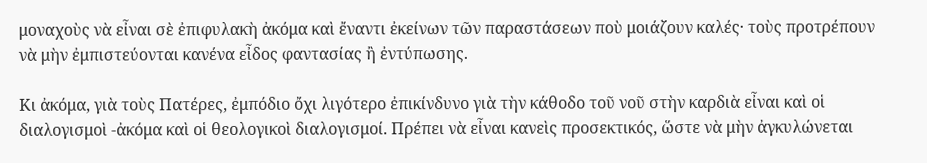μοναχοὺς νὰ εἶναι σὲ ἐπιφυλακὴ ἀκόμα καὶ ἔναντι ἐκείνων τῶν παραστάσεων ποὺ μοιάζουν καλές· τοὺς προτρέπουν νὰ μὴν ἐμπιστεύονται κανένα εἶδος φαντασίας ἢ ἐντύπωσης.

Κι ἀκόμα, γιὰ τοὺς Πατέρες, ἐμπόδιο ὄχι λιγότερο ἐπικίνδυνο γιὰ τὴν κάθοδο τοῦ νοῦ στὴν καρδιὰ εἶναι καὶ οἱ διαλογισμοὶ -ἀκόμα καὶ οἱ θεολογικοὶ διαλογισμοί. Πρέπει νὰ εἶναι κανεὶς προσεκτικός, ὥστε νὰ μὴν ἀγκυλώνεται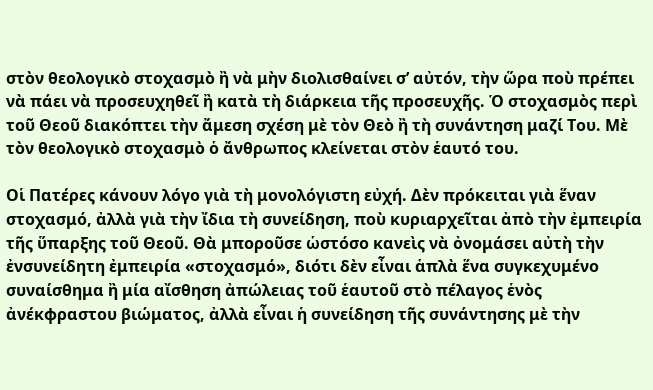στὸν θεολογικὸ στοχασμὸ ἢ νὰ μὴν διολισθαίνει σ’ αὐτόν, τὴν ὥρα ποὺ πρέπει νὰ πάει νὰ προσευχηθεῖ ἢ κατὰ τὴ διάρκεια τῆς προσευχῆς. Ὁ στοχασμὸς περὶ τοῦ Θεοῦ διακόπτει τὴν ἄμεση σχέση μὲ τὸν Θεὸ ἢ τὴ συνάντηση μαζί Του. Μὲ τὸν θεολογικὸ στοχασμὸ ὁ ἄνθρωπος κλείνεται στὸν ἑαυτό του.

Οἱ Πατέρες κάνουν λόγο γιὰ τὴ μονολόγιστη εὐχή. Δὲν πρόκειται γιὰ ἕναν στοχασμό, ἀλλὰ γιὰ τὴν ἴδια τὴ συνείδηση, ποὺ κυριαρχεῖται ἀπὸ τὴν ἐμπειρία τῆς ὕπαρξης τοῦ Θεοῦ. Θὰ μποροῦσε ὡστόσο κανεὶς νὰ ὀνομάσει αὐτὴ τὴν ἐνσυνείδητη ἐμπειρία «στοχασμό», διότι δὲν εἶναι ἁπλὰ ἕνα συγκεχυμένο συναίσθημα ἢ μία αἴσθηση ἀπώλειας τοῦ ἑαυτοῦ στὸ πέλαγος ἑνὸς ἀνέκφραστου βιώματος, ἀλλὰ εἶναι ἡ συνείδηση τῆς συνάντησης μὲ τὴν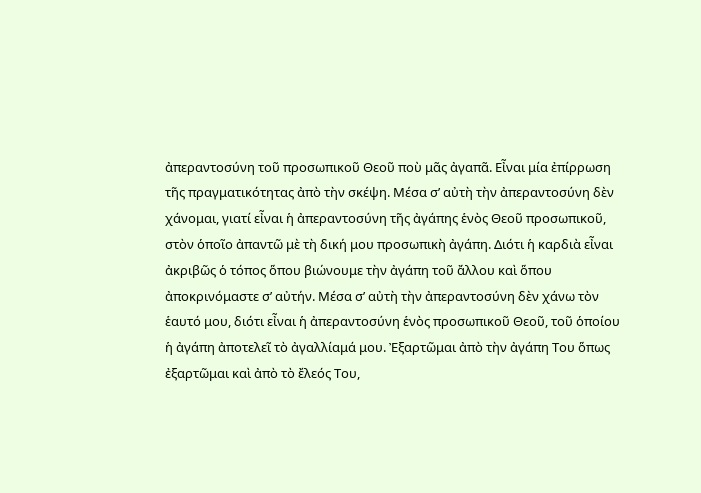ἀπεραντοσύνη τοῦ προσωπικοῦ Θεοῦ ποὺ μᾶς ἀγαπᾶ. Εἶναι μία ἐπίρρωση τῆς πραγματικότητας ἀπὸ τὴν σκέψη. Μέσα σ’ αὐτὴ τὴν ἀπεραντοσύνη δὲν χάνομαι, γιατί εἶναι ἡ ἀπεραντοσύνη τῆς ἀγάπης ἑνὸς Θεοῦ προσωπικοῦ, στὸν ὁποῖο ἀπαντῶ μὲ τὴ δική μου προσωπικὴ ἀγάπη. Διότι ἡ καρδιὰ εἶναι ἀκριβῶς ὁ τόπος ὅπου βιώνουμε τὴν ἀγάπη τοῦ ἄλλου καὶ ὅπου ἀποκρινόμαστε σ’ αὐτήν. Μέσα σ’ αὐτὴ τὴν ἀπεραντοσύνη δὲν χάνω τὸν ἑαυτό μου, διότι εἶναι ἡ ἀπεραντοσύνη ἑνὸς προσωπικοῦ Θεοῦ, τοῦ ὁποίου ἡ ἀγάπη ἀποτελεῖ τὸ ἀγαλλίαμά μου. Ἐξαρτῶμαι ἀπὸ τὴν ἀγάπη Του ὅπως ἐξαρτῶμαι καὶ ἀπὸ τὸ ἔλεός Του,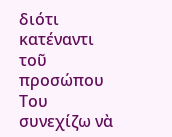διότι κατέναντι τοῦ προσώπου Του συνεχίζω νὰ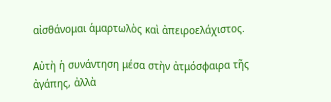αἰσθάνομαι ἁμαρτωλὸς καὶ ἀπειροελάχιστος.

Αὐτὴ ἡ συνάντηση μέσα στὴν ἀτμόσφαιρα τῆς ἀγάπης, ἀλλὰ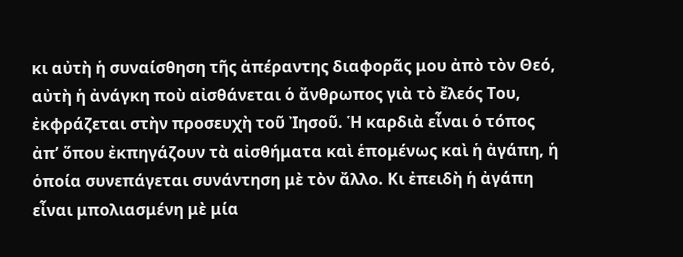κι αὐτὴ ἡ συναίσθηση τῆς ἀπέραντης διαφορᾶς μου ἀπὸ τὸν Θεό, αὐτὴ ἡ ἀνάγκη ποὺ αἰσθάνεται ὁ ἄνθρωπος γιὰ τὸ ἔλεός Του, ἐκφράζεται στὴν προσευχὴ τοῦ Ἰησοῦ. Ἡ καρδιὰ εἶναι ὁ τόπος ἀπ’ ὅπου ἐκπηγάζουν τὰ αἰσθήματα καὶ ἑπομένως καὶ ἡ ἀγάπη, ἡ ὁποία συνεπάγεται συνάντηση μὲ τὸν ἄλλο. Κι ἐπειδὴ ἡ ἀγάπη εἶναι μπολιασμένη μὲ μία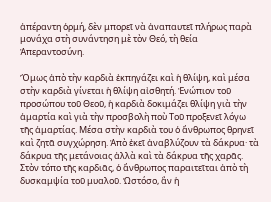ἀπέραντη ὁρμή, δὲν μπορεῖ νὰ ἀναπαυτεῖ πλήρως παρὰ μονάχα στὴ συνάντηση μὲ τὸν Θεό, τὴ θεία Ἀπεραντοσύνη.

Ὅμως ἀπὸ τὴν καρδιὰ ἐκπηγάζει καὶ ἡ θλίψη, καὶ μέσα στὴν καρδιὰ γίνεται ἡ θλίψη αἰσθητή. Ἐνώπιον τοῦ προσώπου τοῦ Θεοῦ, ἡ καρδιὰ δοκιμάζει θλίψη γιὰ τὴν ἁμαρτία καὶ γιὰ τὴν προσβολὴ ποὺ Τοῦ προξενεῖ λόγω τῆς ἁμαρτίας. Μέσα στὴν καρδιὰ του ὁ ἄνθρωπος θρηνεῖ καὶ ζητᾶ συγχώρηση. Ἀπὸ ἐκεῖ ἀναβλύζουν τὰ δάκρυα· τὰ δάκρυα τῆς μετάνοιας ἀλλὰ καὶ τὰ δάκρυα τῆς χαρᾶς. Στὸν τόπο τῆς καρδιᾶς, ὁ ἄνθρωπος παραιτεῖται ἀπὸ τὴ δυσκαμψία τοῦ μυαλοῦ. Ὡστόσο, ἂν ἡ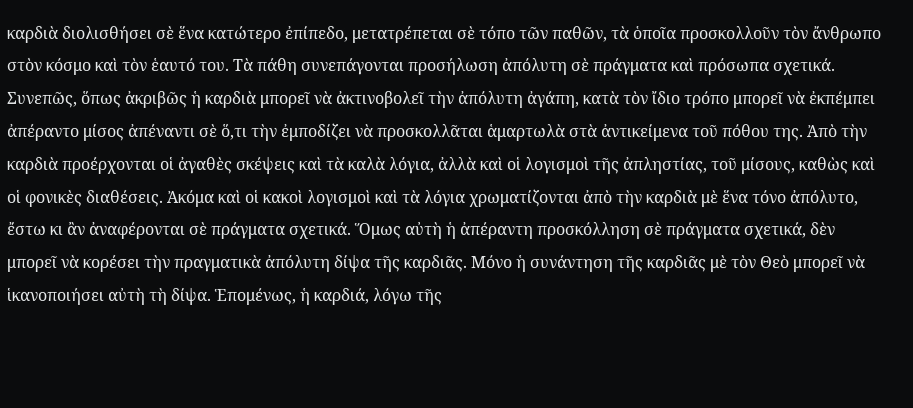καρδιὰ διολισθήσει σὲ ἕνα κατώτερο ἐπίπεδο, μετατρέπεται σὲ τόπο τῶν παθῶν, τὰ ὁποῖα προσκολλοῦν τὸν ἄνθρωπο στὸν κόσμο καὶ τὸν ἑαυτό του. Τὰ πάθη συνεπάγονται προσήλωση ἀπόλυτη σὲ πράγματα καὶ πρόσωπα σχετικά. Συνεπῶς, ὅπως ἀκριβῶς ἡ καρδιὰ μπορεῖ νὰ ἀκτινοβολεῖ τὴν ἀπόλυτη ἀγάπη, κατὰ τὸν ἴδιο τρόπο μπορεῖ νὰ ἐκπέμπει ἀπέραντο μίσος ἀπέναντι σὲ ὅ,τι τὴν ἐμποδίζει νὰ προσκολλᾶται ἁμαρτωλὰ στὰ ἀντικείμενα τοῦ πόθου της. Ἀπὸ τὴν καρδιὰ προέρχονται οἱ ἀγαθὲς σκέψεις καὶ τὰ καλὰ λόγια, ἀλλὰ καὶ οἱ λογισμοὶ τῆς ἀπληστίας, τοῦ μίσους, καθὼς καὶ οἱ φονικὲς διαθέσεις. Ἀκόμα καὶ οἱ κακοὶ λογισμοὶ καὶ τὰ λόγια χρωματίζονται ἀπὸ τὴν καρδιὰ μὲ ἕνα τόνο ἀπόλυτο, ἔστω κι ἂν ἀναφέρονται σὲ πράγματα σχετικά. Ὅμως αὐτὴ ἡ ἀπέραντη προσκόλληση σὲ πράγματα σχετικά, δὲν μπορεῖ νὰ κορέσει τὴν πραγματικὰ ἀπόλυτη δίψα τῆς καρδιᾶς. Μόνο ἡ συνάντηση τῆς καρδιᾶς μὲ τὸν Θεὸ μπορεῖ νὰ ἱκανοποιήσει αὐτὴ τὴ δίψα. Ἑπομένως, ἡ καρδιά, λόγω τῆς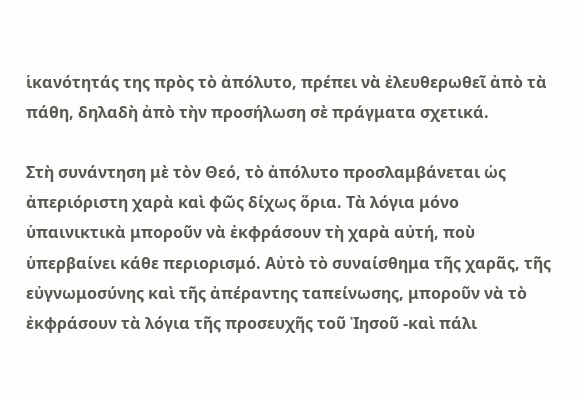ἱκανότητάς της πρὸς τὸ ἀπόλυτο, πρέπει νὰ ἐλευθερωθεῖ ἀπὸ τὰ πάθη, δηλαδὴ ἀπὸ τὴν προσήλωση σὲ πράγματα σχετικά.

Στὴ συνάντηση μὲ τὸν Θεό, τὸ ἀπόλυτο προσλαμβάνεται ὡς ἀπεριόριστη χαρὰ καὶ φῶς δίχως ὅρια. Τὰ λόγια μόνο ὑπαινικτικὰ μποροῦν νὰ ἐκφράσουν τὴ χαρὰ αὐτή, ποὺ ὑπερβαίνει κάθε περιορισμό. Αὐτὸ τὸ συναίσθημα τῆς χαρᾶς, τῆς εὐγνωμοσύνης καὶ τῆς ἀπέραντης ταπείνωσης, μποροῦν νὰ τὸ ἐκφράσουν τὰ λόγια τῆς προσευχῆς τοῦ Ἰησοῦ -καὶ πάλι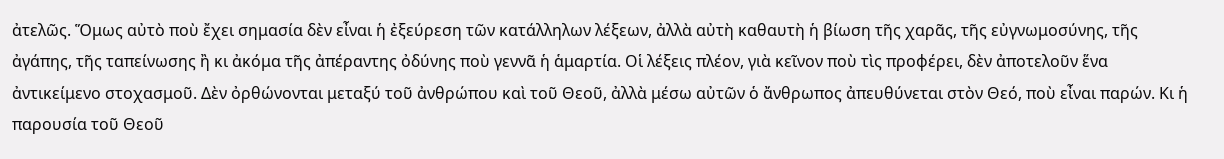ἀτελῶς. Ὅμως αὐτὸ ποὺ ἔχει σημασία δὲν εἶναι ἡ ἐξεύρεση τῶν κατάλληλων λέξεων, ἀλλὰ αὐτὴ καθαυτὴ ἡ βίωση τῆς χαρᾶς, τῆς εὐγνωμοσύνης, τῆς ἀγάπης, τῆς ταπείνωσης ἢ κι ἀκόμα τῆς ἀπέραντης ὀδύνης ποὺ γεννᾶ ἡ ἁμαρτία. Οἱ λέξεις πλέον, γιὰ κεῖνον ποὺ τὶς προφέρει, δὲν ἀποτελοῦν ἕνα ἀντικείμενο στοχασμοῦ. Δὲν ὀρθώνονται μεταξύ τοῦ ἀνθρώπου καὶ τοῦ Θεοῦ, ἀλλὰ μέσω αὐτῶν ὁ ἄνθρωπος ἀπευθύνεται στὸν Θεό, ποὺ εἶναι παρών. Κι ἡ παρουσία τοῦ Θεοῦ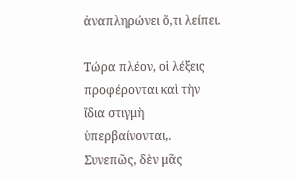ἀναπληρώνει ὅ,τι λείπει.

Τώρα πλέον, οἱ λέξεις προφέρονται καὶ τὴν ἴδια στιγμὴ ὑπερβαίνονται,. Συνεπῶς, δὲν μᾶς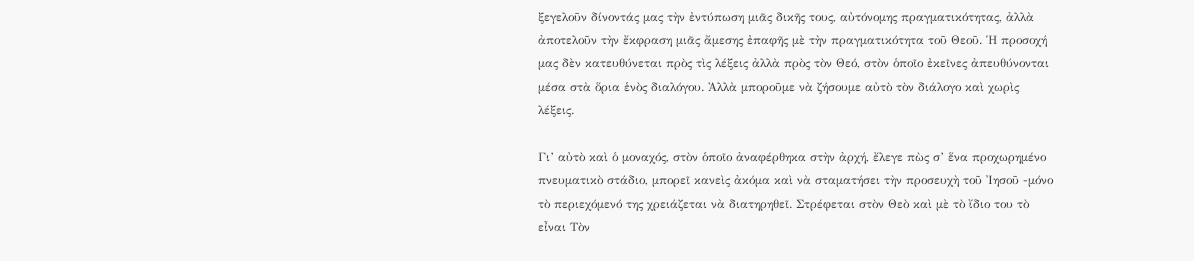ξεγελοῦν δίνοντάς μας τὴν ἐντύπωση μιᾶς δικῆς τους, αὐτόνομης πραγματικότητας, ἀλλὰ ἀποτελοῦν τὴν ἔκφραση μιᾶς ἄμεσης ἐπαφῆς μὲ τὴν πραγματικότητα τοῦ Θεοῦ. Ἡ προσοχή μας δὲν κατευθύνεται πρὸς τὶς λέξεις ἀλλὰ πρὸς τὸν Θεό, στὸν ὁποῖο ἐκεῖνες ἀπευθύνονται μέσα στὰ ὅρια ἑνὸς διαλόγου. Ἀλλὰ μποροῦμε νὰ ζήσουμε αὐτὸ τὸν διάλογο καὶ χωρὶς λέξεις.

Γι’ αὐτὸ καὶ ὁ μοναχός, στὸν ὁποῖο ἀναφέρθηκα στὴν ἀρχή, ἔλεγε πὼς σ’ ἕνα προχωρημένο πνευματικὸ στάδιο, μπορεῖ κανεὶς ἀκόμα καὶ νὰ σταματήσει τὴν προσευχὴ τοῦ Ἰησοῦ -μόνο τὸ περιεχόμενό της χρειάζεται νὰ διατηρηθεῖ. Στρέφεται στὸν Θεὸ καὶ μὲ τὸ ἴδιο του τὸ εἶναι Τὸν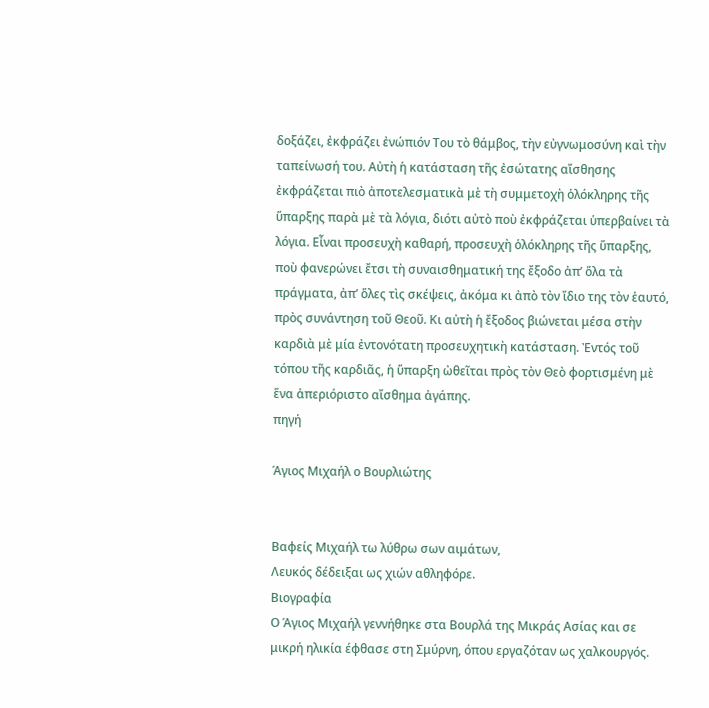δοξάζει, ἐκφράζει ἐνώπιόν Του τὸ θάμβος, τὴν εὐγνωμοσύνη καὶ τὴν ταπείνωσή του. Αὐτὴ ἡ κατάσταση τῆς ἐσώτατης αἴσθησης ἐκφράζεται πιὸ ἀποτελεσματικὰ μὲ τὴ συμμετοχὴ ὁλόκληρης τῆς ὕπαρξης παρὰ μὲ τὰ λόγια, διότι αὐτὸ ποὺ ἐκφράζεται ὑπερβαίνει τὰ λόγια. Εἶναι προσευχὴ καθαρή, προσευχὴ ὁλόκληρης τῆς ὕπαρξης, ποὺ φανερώνει ἔτσι τὴ συναισθηματική της ἔξοδο ἀπ’ ὅλα τὰ πράγματα, ἀπ’ ὅλες τὶς σκέψεις, ἀκόμα κι ἀπὸ τὸν ἴδιο της τὸν ἑαυτό, πρὸς συνάντηση τοῦ Θεοῦ. Κι αὐτὴ ἡ ἔξοδος βιώνεται μέσα στὴν καρδιὰ μὲ μία ἐντονότατη προσευχητικὴ κατάσταση. Ἐντός τοῦ τόπου τῆς καρδιᾶς, ἡ ὕπαρξη ὠθεῖται πρὸς τὸν Θεὸ φορτισμένη μὲ ἕνα ἀπεριόριστο αἴσθημα ἀγάπης.
πηγή

Άγιος Μιχαήλ ο Βουρλιώτης


Bαφείς Mιχαήλ τω λύθρω σων αιμάτων,
Λευκός δέδειξαι ως χιών αθληφόρε.
Βιογραφία
Ο Άγιος Μιχαήλ γεννήθηκε στα Βουρλά της Μικράς Ασίας και σε μικρή ηλικία έφθασε στη Σμύρνη, όπου εργαζόταν ως χαλκουργός.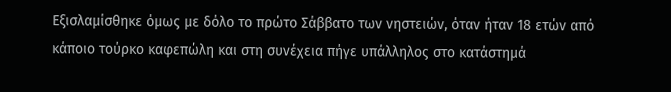Εξισλαμίσθηκε όμως με δόλο το πρώτο Σάββατο των νηστειών, όταν ήταν 18 ετών από κάποιο τούρκο καφεπώλη και στη συνέχεια πήγε υπάλληλος στο κατάστημά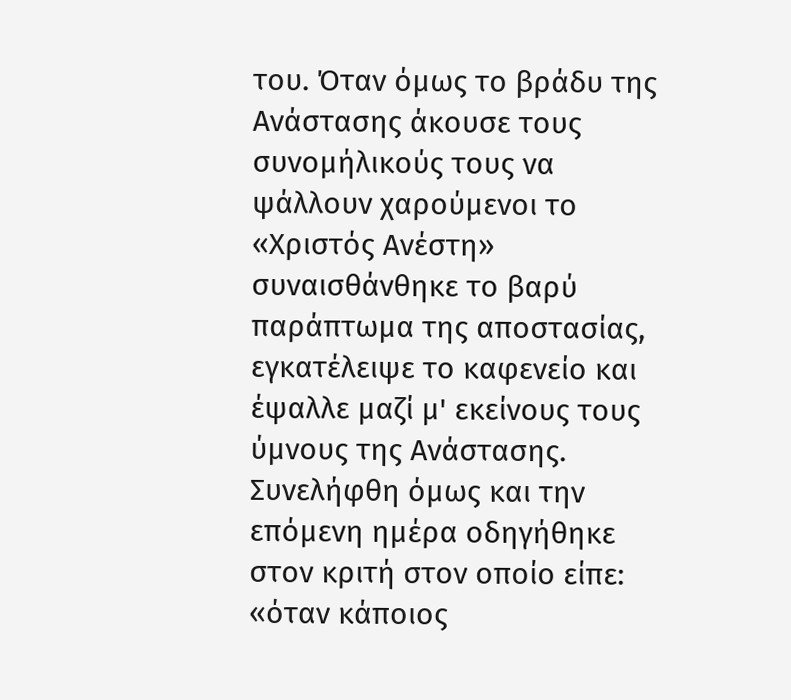του. Όταν όμως το βράδυ της Ανάστασης άκουσε τους συνομήλικούς τους να ψάλλουν χαρούμενοι το «Χριστός Ανέστη» συναισθάνθηκε το βαρύ παράπτωμα της αποστασίας, εγκατέλειψε το καφενείο και έψαλλε μαζί μ' εκείνους τους ύμνους της Ανάστασης. Συνελήφθη όμως και την επόμενη ημέρα οδηγήθηκε στον κριτή στον οποίο είπε: «όταν κάποιος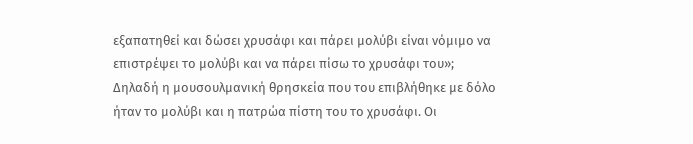εξαπατηθεί και δώσει χρυσάφι και πάρει μολύβι είναι νόμιμο να επιστρέψει το μολύβι και να πάρει πίσω το χρυσάφι του»; Δηλαδή η μουσουλμανική θρησκεία που του επιβλήθηκε με δόλο ήταν το μολύβι και η πατρώα πίστη του το χρυσάφι. Οι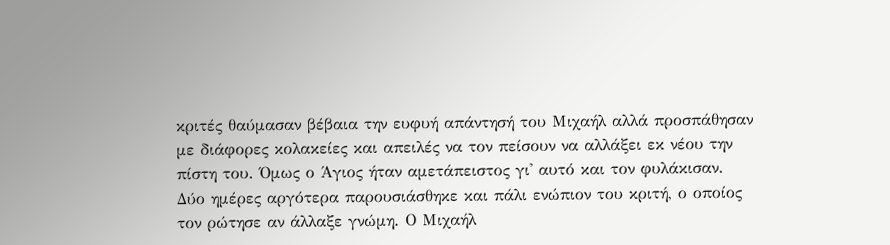κριτές θαύμασαν βέβαια την ευφυή απάντησή του Μιχαήλ αλλά προσπάθησαν με διάφορες κολακείες και απειλές να τον πείσουν να αλλάξει εκ νέου την πίστη του. Όμως ο Άγιος ήταν αμετάπειστος γι' αυτό και τον φυλάκισαν. Δύο ημέρες αργότερα παρουσιάσθηκε και πάλι ενώπιον του κριτή, ο οποίος τον ρώτησε αν άλλαξε γνώμη. Ο Μιχαήλ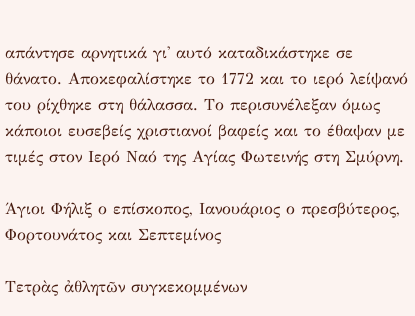απάντησε αρνητικά γι' αυτό καταδικάστηκε σε θάνατο. Αποκεφαλίστηκε το 1772 και το ιερό λείψανό του ρίχθηκε στη θάλασσα. Το περισυνέλεξαν όμως κάποιοι ευσεβείς χριστιανοί βαφείς και το έθαψαν με τιμές στον Ιερό Ναό της Αγίας Φωτεινής στη Σμύρνη.

Άγιοι Φήλιξ ο επίσκοπος, Ιανουάριος ο πρεσβύτερος, Φορτουνάτος και Σεπτεμίνος

Τετρὰς ἀθλητῶν συγκεκομμένων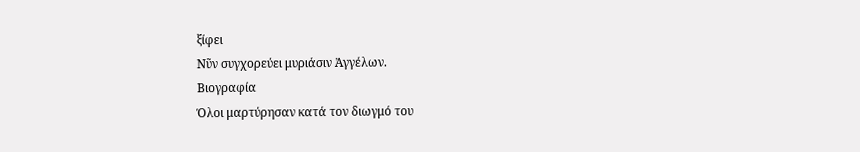ξίφει
Νῦν συγχορεύει μυριάσιν Ἀγγέλων.
Βιογραφία
Όλοι μαρτύρησαν κατά τον διωγμό του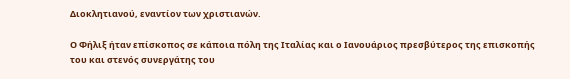Διοκλητιανού, εναντίον των χριστιανών.

Ο Φήλιξ ήταν επίσκοπος σε κάποια πόλη της Ιταλίας και ο Ιανουάριος πρεσβύτερος της επισκοπής του και στενός συνεργάτης του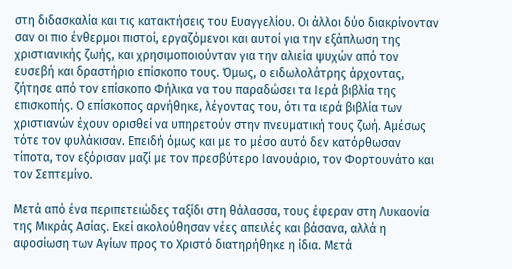στη διδασκαλία και τις κατακτήσεις του Ευαγγελίου. Οι άλλοι δύο διακρίνονταν σαν οι πιο ένθερμοι πιστοί, εργαζόμενοι και αυτοί για την εξάπλωση της χριστιανικής ζωής, και χρησιμοποιούνταν για την αλιεία ψυχών από τον ευσεβή και δραστήριο επίσκοπο τους. Όμως, ο ειδωλολάτρης άρχοντας, ζήτησε από τον επίσκοπο Φήλικα να του παραδώσει τα Ιερά βιβλία της επισκοπής. Ο επίσκοπος αρνήθηκε, λέγοντας του, ότι τα ιερά βιβλία των χριστιανών έχουν ορισθεί να υπηρετούν στην πνευματική τους ζωή. Αμέσως τότε τον φυλάκισαν. Επειδή όμως και με το μέσο αυτό δεν κατόρθωσαν τίποτα, τον εξόρισαν μαζί με τον πρεσβύτερο Ιανουάριο, τον Φορτουνάτο και τον Σεπτεμίνο.

Μετά από ένα περιπετειώδες ταξίδι στη θάλασσα, τους έφεραν στη Λυκαονία της Μικράς Ασίας. Εκεί ακολούθησαν νέες απειλές και βάσανα, αλλά η αφοσίωση των Αγίων προς το Χριστό διατηρήθηκε η ίδια. Μετά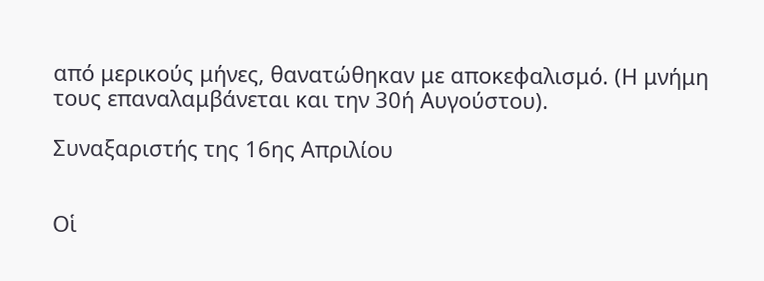από μερικούς μήνες, θανατώθηκαν με αποκεφαλισμό. (Η μνήμη τους επαναλαμβάνεται και την 30ή Αυγούστου).

Συναξαριστής της 16ης Απριλίου


Οἱ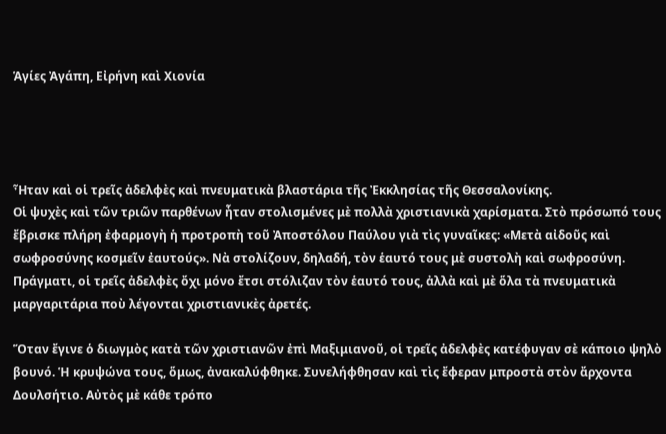Ἁγίες Ἀγάπη, Εἰρήνη καὶ Χιονία




Ἦταν καὶ οἱ τρεῖς ἀδελφὲς καὶ πνευματικὰ βλαστάρια τῆς Ἐκκλησίας τῆς Θεσσαλονίκης.
Οἱ ψυχὲς καὶ τῶν τριῶν παρθένων ἦταν στολισμένες μὲ πολλὰ χριστιανικὰ χαρίσματα. Στὸ πρόσωπό τους ἔβρισκε πλήρη ἐφαρμογὴ ἡ προτροπὴ τοῦ Ἀποστόλου Παύλου γιὰ τὶς γυναῖκες: «Μετὰ αἰδοῦς καὶ σωφροσύνης κοσμεῖν ἐαυτούς». Νὰ στολίζουν, δηλαδή, τὸν ἑαυτό τους μὲ συστολὴ καὶ σωφροσύνη. Πράγματι, οἱ τρεῖς ἀδελφὲς ὄχι μόνο ἔτσι στόλιζαν τὸν ἑαυτό τους, ἀλλὰ καὶ μὲ ὅλα τὰ πνευματικὰ μαργαριτάρια ποὺ λέγονται χριστιανικὲς ἀρετές.

Ὅταν ἔγινε ὁ διωγμὸς κατὰ τῶν χριστιανῶν ἐπὶ Μαξιμιανοῦ, οἱ τρεῖς ἀδελφὲς κατέφυγαν σὲ κάποιο ψηλὸ βουνό. Ἡ κρυψώνα τους, ὅμως, ἀνακαλύφθηκε. Συνελήφθησαν καὶ τὶς ἔφεραν μπροστὰ στὸν ἄρχοντα Δουλσήτιο. Αὐτὸς μὲ κάθε τρόπο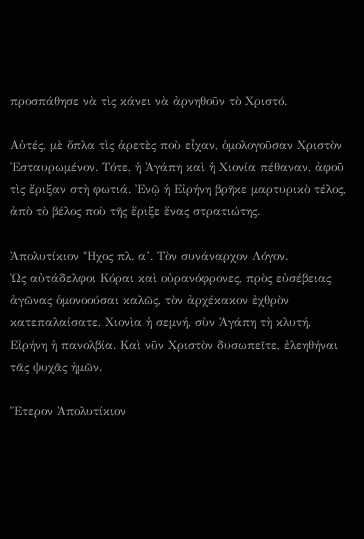προσπάθησε νὰ τὶς κάνει νὰ ἀρνηθοῦν τὸ Χριστό.

Αὐτές, μὲ ὄπλα τὶς ἀρετὲς ποὺ εἶχαν, ὁμολογοῦσαν Χριστὸν Ἐσταυρωμένον. Τότε, ἡ Ἀγάπη καὶ ἡ Χιονία πέθαναν, ἀφοῦ τὶς ἔριξαν στὴ φωτιά. Ἐνῷ ἡ Εἰρήνη βρῆκε μαρτυρικὸ τέλος, ἀπὸ τὸ βέλος ποὺ τῆς ἔριξε ἕνας στρατιώτης.

Ἀπολυτίκιον Ἦχος πλ. α’. Τὸν συνάναρχον Λόγον.
Ὡς αὐτάδελφοι Κόραι καὶ οὐρανόφρονες, πρὸς εὐσέβειας ἀγῶνας ὁμονοούσαι καλῶς, τὸν ἀρχέκακον ἐχθρὸν κατεπαλαίσατε, Χιονὶα ἡ σεμνή, σὺν Ἀγάπη τὴ κλυτή, Εἰρήνη ἡ πανολβία. Καὶ νῦν Χριστὸν δυσωπεῖτε, ἐλεηθήναι τᾶς ψυχᾶς ἠμῶν.

Ἕτερον Ἀπολυτίκιον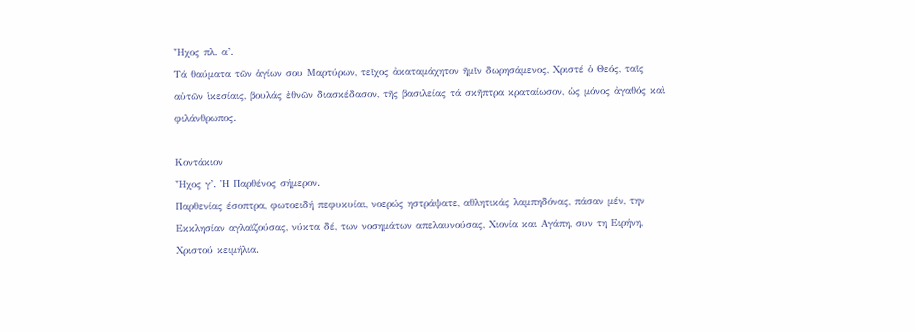Ἦχος πλ. α’.
Τά θαύματα τῶν ἁγίων σου Μαρτύρων, τεῖχος ἀκαταμάχητον ῆμῖν δωρησάμενος, Χριστέ ὁ Θεός, ταῖς αὐτῶν ἱκεσίαις, βουλάς ἐθνῶν διασκέδασον, τῆς βασιλείας τά σκῆπτρα κραταίωσον, ὡς μόνος ἀγαθός καὶ φιλάνθρωπος.

Κοντάκιον
Ἦχος γ’. Ἡ Παρθένος σήμερον.
Παρθενίας έσοπτρα, φωτοειδή πεφυκυίαι, νοερώς ηστράψατε, αθλητικάς λαμπηδόνας, πάσαν μέν, την Εκκλησίαν αγλαϊζούσας, νύκτα δέ, των νοσημάτων απελαυνούσας, Χιονία και Αγάπη, συν τη Ειρήνη, Χριστού κειμήλια.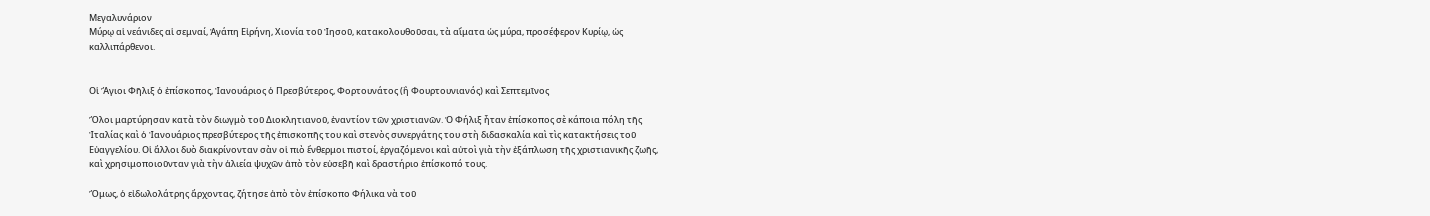Μεγαλυνάριον
Μύρῳ αἱ νεάνιδες αἱ σεμναί, Ἀγάπη Εἰρήνη, Χιονία τοῦ Ἰησοῦ, κατακολουθοῦσαι, τὰ αἵματα ὡς μύρα, προσέφερον Κυρίῳ, ὡς καλλιπάρθενοι.


Οἱ Ἅγιοι Φῆλιξ ὁ ἐπίσκοπος, Ἰανουάριος ὁ Πρεσβύτερος, Φορτουνάτος (ἢ Φουρτουνιανός) καὶ Σεπτεμῖνος

Ὅλοι μαρτύρησαν κατὰ τὸν διωγμὸ τοῦ Διοκλητιανοῦ, ἐναντίον τῶν χριστιανῶν. Ὁ Φήλιξ ἦταν ἐπίσκοπος σὲ κάποια πόλη τῆς Ἰταλίας καὶ ὁ Ἰανουάριος πρεσβύτερος τῆς ἐπισκοπῆς του καὶ στενὸς συνεργάτης του στὴ διδασκαλία καὶ τὶς κατακτήσεις τοῦ Εὐαγγελίου. Οἱ ἄλλοι δυὸ διακρίνονταν σὰν οἱ πιὸ ἔνθερμοι πιστοί, ἐργαζόμενοι καὶ αὐτοὶ γιὰ τὴν ἐξάπλωση τῆς χριστιανικῆς ζωῆς, καὶ χρησιμοποιοῦνταν γιὰ τὴν ἁλιεία ψυχῶν ἀπὸ τὸν εὐσεβῆ καὶ δραστήριο ἐπίσκοπό τους.

Ὅμως, ὁ εἰδωλολάτρης ἄρχοντας, ζήτησε ἀπὸ τὸν ἐπίσκοπο Φήλικα νὰ τοῦ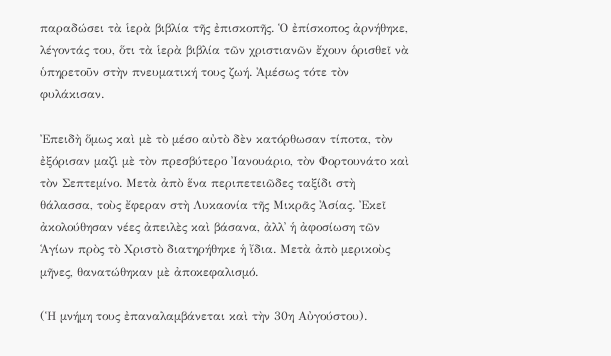παραδώσει τὰ ἱερὰ βιβλία τῆς ἐπισκοπῆς. Ὁ ἐπίσκοπος ἀρνήθηκε, λέγοντάς του, ὅτι τὰ ἱερὰ βιβλία τῶν χριστιανῶν ἔχουν ὁρισθεῖ νὰ ὑπηρετοῦν στὴν πνευματική τους ζωή. Ἀμέσως τότε τὸν φυλάκισαν.

Ἐπειδὴ ὅμως καὶ μὲ τὸ μέσο αὐτὸ δὲν κατόρθωσαν τίποτα, τὸν ἐξόρισαν μαζὶ μὲ τὸν πρεσβύτερο Ἰανουάριο, τὸν Φορτουνάτο καὶ τὸν Σεπτεμίνο. Μετὰ ἀπὸ ἕνα περιπετειῶδες ταξίδι στὴ θάλασσα, τοὺς ἔφεραν στὴ Λυκαονία τῆς Μικρᾶς Ἀσίας. Ἐκεῖ ἀκολούθησαν νέες ἀπειλὲς καὶ βάσανα, ἀλλ᾿ ἡ ἀφοσίωση τῶν Ἁγίων πρὸς τὸ Χριστὸ διατηρήθηκε ἡ ἴδια. Μετὰ ἀπὸ μερικοὺς μῆνες, θανατώθηκαν μὲ ἀποκεφαλισμό.

(Ἡ μνήμη τους ἐπαναλαμβάνεται καὶ τὴν 30η Αὐγούστου).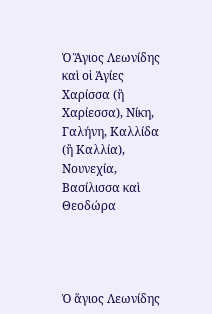Ὁ Ἅγιος Λεωνίδης καὶ οἱ Ἁγίες Χαρίσσα (ἢ Χαρίεσσα), Νίκη, Γαλήνη, Καλλίδα (ἢ Καλλία), Νουνεχία, Βασίλισσα καὶ Θεοδώρα




Ὁ ἅγιος Λεωνίδης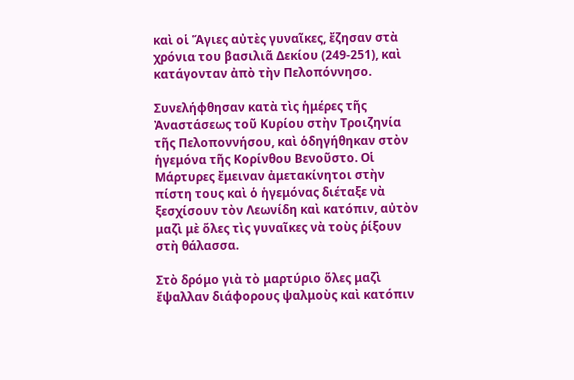καὶ οἱ Ἅγιες αὐτὲς γυναῖκες, ἔζησαν στὰ χρόνια του βασιλιᾶ Δεκίου (249-251), καὶ κατάγονταν ἀπὸ τὴν Πελοπόννησο.

Συνελήφθησαν κατὰ τὶς ἡμέρες τῆς Ἀναστάσεως τοῦ Κυρίου στὴν Τροιζηνία τῆς Πελοποννήσου, καὶ ὁδηγήθηκαν στὸν ἡγεμόνα τῆς Κορίνθου Βενοῦστο. Οἱ Μάρτυρες ἔμειναν ἀμετακίνητοι στὴν πίστη τους καὶ ὁ ἡγεμόνας διέταξε νὰ ξεσχίσουν τὸν Λεωνίδη καὶ κατόπιν, αὐτὸν μαζὶ μὲ ὅλες τὶς γυναῖκες νὰ τοὺς ῥίξουν στὴ θάλασσα.

Στὸ δρόμο γιὰ τὸ μαρτύριο ὅλες μαζὶ ἔψαλλαν διάφορους ψαλμοὺς καὶ κατόπιν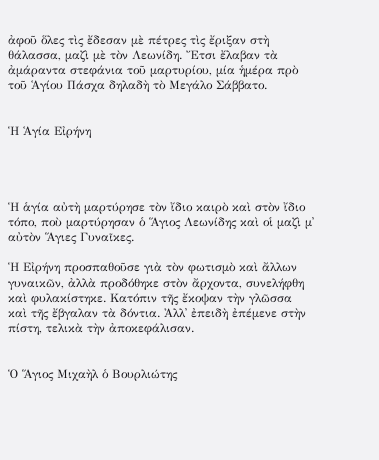ἀφοῦ ὅλες τὶς ἔδεσαν μὲ πέτρες τὶς ἔριξαν στὴ θάλασσα, μαζὶ μὲ τὸν Λεωνίδη. Ἔτσι ἔλαβαν τὰ ἀμάραντα στεφάνια τοῦ μαρτυρίου, μία ἡμέρα πρὸ τοῦ Ἁγίου Πάσχα δηλαδὴ τὸ Μεγάλο Σάββατο.


Ἡ Ἁγία Εἰρήνη




Ἡ ἁγία αὐτὴ μαρτύρησε τὸν ἴδιο καιρὸ καὶ στὸν ἴδιο τόπο, ποὺ μαρτύρησαν ὁ Ἅγιος Λεωνίδης καὶ οἱ μαζὶ μ᾿ αὐτὸν Ἅγιες Γυναῖκες.

Ἡ Εἰρήνη προσπαθοῦσε γιὰ τὸν φωτισμὸ καὶ ἄλλων γυναικῶν, ἀλλὰ προδόθηκε στὸν ἄρχοντα, συνελήφθη καὶ φυλακίστηκε. Κατόπιν τῆς ἔκοψαν τὴν γλῶσσα καὶ τῆς ἔβγαλαν τὰ δόντια. Ἀλλ᾿ ἐπειδὴ ἐπέμενε στὴν πίστη, τελικὰ τὴν ἀποκεφάλισαν.


Ὁ Ἅγιος Μιχαὴλ ὁ Βουρλιώτης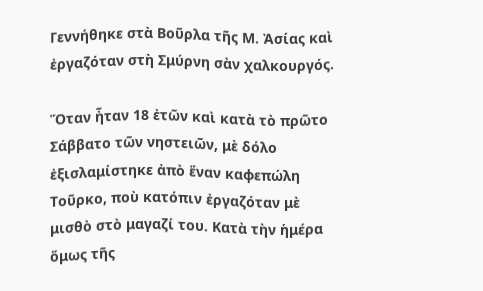Γεννήθηκε στὰ Βοῦρλα τῆς Μ. Ἀσίας καὶ ἐργαζόταν στὴ Σμύρνη σὰν χαλκουργός.

Ὅταν ἦταν 18 ἐτῶν καὶ κατὰ τὸ πρῶτο Σάββατο τῶν νηστειῶν, μὲ δόλο ἐξισλαμίστηκε ἀπὸ ἕναν καφεπώλη Τοῦρκο, ποὺ κατόπιν ἐργαζόταν μὲ μισθὸ στὸ μαγαζί του. Κατὰ τὴν ἡμέρα ὅμως τῆς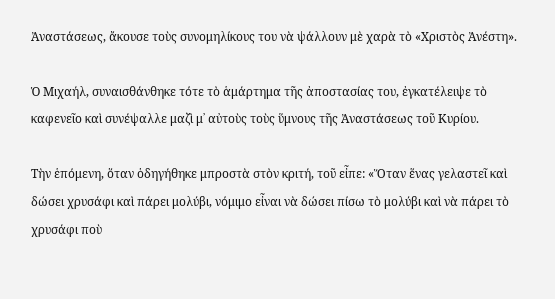Ἀναστάσεως, ἄκουσε τοὺς συνομηλίκους του νὰ ψάλλουν μὲ χαρὰ τὸ «Χριστὸς Ἀνέστη».

Ὁ Μιχαήλ, συναισθάνθηκε τότε τὸ ἁμάρτημα τῆς ἀποστασίας του, ἐγκατέλειψε τὸ καφενεῖο καὶ συνέψαλλε μαζὶ μ᾿ αὐτοὺς τοὺς ὕμνους τῆς Ἀναστάσεως τοῦ Κυρίου.

Τὴν ἑπόμενη, ὅταν ὁδηγήθηκε μπροστὰ στὸν κριτή, τοῦ εἶπε: «Ὅταν ἕνας γελαστεῖ καὶ δώσει χρυσάφι καὶ πάρει μολύβι, νόμιμο εἶναι νὰ δώσει πίσω τὸ μολύβι καὶ νὰ πάρει τὸ χρυσάφι ποὺ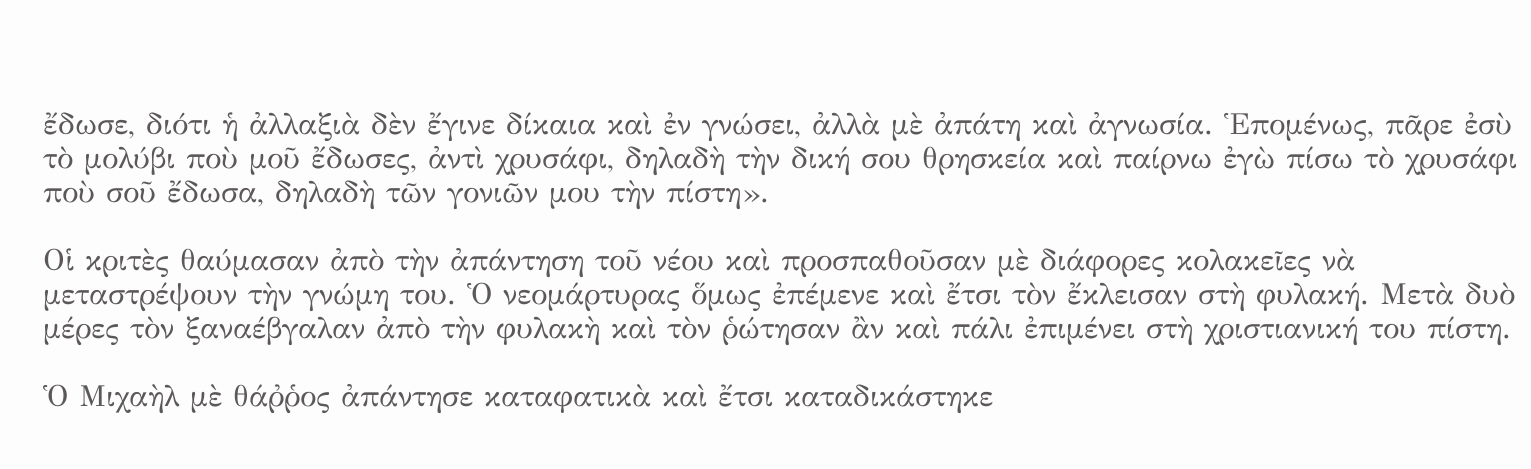ἔδωσε, διότι ἡ ἀλλαξιὰ δὲν ἔγινε δίκαια καὶ ἐν γνώσει, ἀλλὰ μὲ ἀπάτη καὶ ἀγνωσία. Ἑπομένως, πᾶρε ἐσὺ τὸ μολύβι ποὺ μοῦ ἔδωσες, ἀντὶ χρυσάφι, δηλαδὴ τὴν δική σου θρησκεία καὶ παίρνω ἐγὼ πίσω τὸ χρυσάφι ποὺ σοῦ ἔδωσα, δηλαδὴ τῶν γονιῶν μου τὴν πίστη».

Οἱ κριτὲς θαύμασαν ἀπὸ τὴν ἀπάντηση τοῦ νέου καὶ προσπαθοῦσαν μὲ διάφορες κολακεῖες νὰ μεταστρέψουν τὴν γνώμη του. Ὁ νεομάρτυρας ὅμως ἐπέμενε καὶ ἔτσι τὸν ἔκλεισαν στὴ φυλακή. Μετὰ δυὸ μέρες τὸν ξαναέβγαλαν ἀπὸ τὴν φυλακὴ καὶ τὸν ῥώτησαν ἂν καὶ πάλι ἐπιμένει στὴ χριστιανική του πίστη.

Ὁ Μιχαὴλ μὲ θάῤῥος ἀπάντησε καταφατικὰ καὶ ἔτσι καταδικάστηκε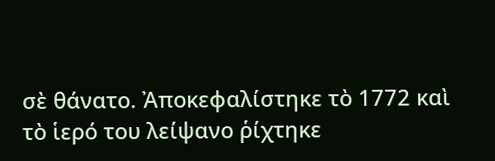σὲ θάνατο. Ἀποκεφαλίστηκε τὸ 1772 καὶ τὸ ἱερό του λείψανο ῥίχτηκε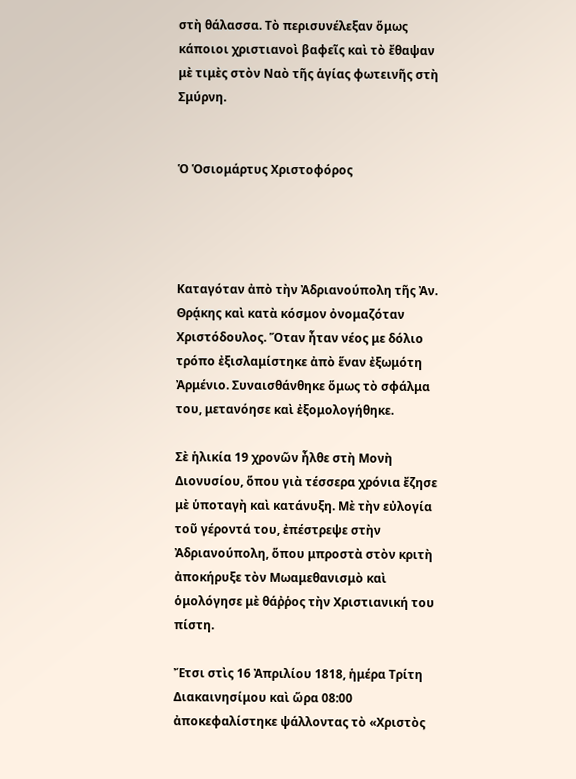στὴ θάλασσα. Τὸ περισυνέλεξαν ὅμως κάποιοι χριστιανοὶ βαφεῖς καὶ τὸ ἔθαψαν μὲ τιμὲς στὸν Ναὸ τῆς ἁγίας φωτεινῆς στὴ Σμύρνη.


Ὁ Ὁσιομάρτυς Χριστοφόρος




Καταγόταν ἀπὸ τὴν Ἀδριανούπολη τῆς Ἀν. Θρᾴκης καὶ κατὰ κόσμον ὀνομαζόταν Χριστόδουλος. Ὅταν ἦταν νέος με δόλιο τρόπο ἐξισλαμίστηκε ἀπὸ ἕναν ἐξωμότη Ἀρμένιο. Συναισθάνθηκε ὅμως τὸ σφάλμα του, μετανόησε καὶ ἐξομολογήθηκε.

Σὲ ἡλικία 19 χρονῶν ἦλθε στὴ Μονὴ Διονυσίου, ὅπου γιὰ τέσσερα χρόνια ἔζησε μὲ ὑποταγὴ καὶ κατάνυξη. Μὲ τὴν εὐλογία τοῦ γέροντά του, ἐπέστρεψε στὴν Ἀδριανούπολη, ὅπου μπροστὰ στὸν κριτὴ ἀποκήρυξε τὸν Μωαμεθανισμὸ καὶ ὁμολόγησε μὲ θάῤῥος τὴν Χριστιανική του πίστη.

Ἔτσι στὶς 16 Ἀπριλίου 1818, ἡμέρα Τρίτη Διακαινησίμου καὶ ὥρα 08:00 ἀποκεφαλίστηκε ψάλλοντας τὸ «Χριστὸς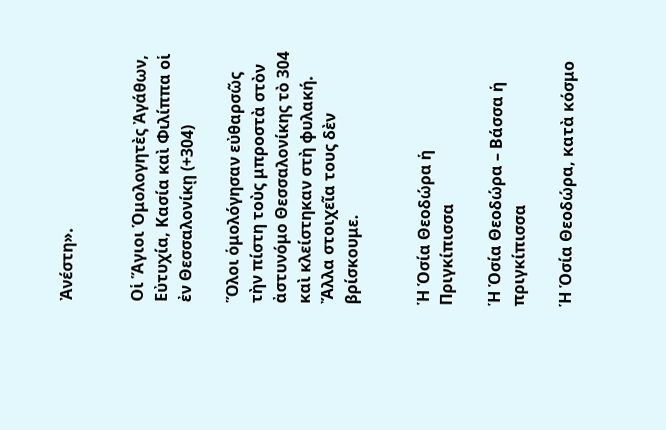Ἀνέστη».


Οἱ Ἅγιοι Ὁμολογητὲς Ἀγάθων, Εὐτυχία, Κασία καὶ Φιλίππα οἱ ἐν Θεσσαλονίκῃ (+304)

Ὅλοι ὁμολόγησαν εὐθαρσῶς τὴν πίστη τοὺς μπροστὰ στὸν ἀστυνόμο Θεσσαλονίκης τὸ 304 καὶ κλείστηκαν στὴ φυλακή. Ἄλλα στοιχεῖα τους δὲν βρίσκουμε.


Ἡ Ὁσία Θεοδώρα ἡ Πριγκίπισσα

Ἡ Ὁσία Θεοδώρα – Βάσσα ἡ πριγκίπισσα

Ἡ Ὁσία Θεοδώρα, κατὰ κόσμο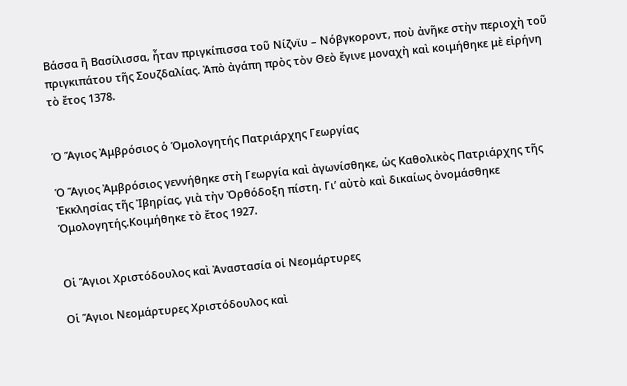Βάσσα ἢ Βασίλισσα, ἦταν πριγκίπισσα τοῦ Νίζνϊυ – Νόβγκοροντ, ποὺ ἀνῆκε στὴν περιοχὴ τοῦ πριγκιπάτου τῆς Σουζδαλίας. Ἀπὸ ἀγάπη πρὸς τὸν Θεὸ ἔγινε μοναχὴ καὶ κοιμήθηκε μὲ εἰρήνη τὸ ἔτος 1378.


Ὁ Ἅγιος Ἀμβρόσιος ὁ Ὁμολογητής Πατριάρχης Γεωργίας

Ὁ Ἅγιος Ἀμβρόσιος γεννήθηκε στὴ Γεωργία καὶ ἀγωνίσθηκε, ὡς Καθολικὸς Πατριάρχης τῆς Ἐκκλησίας τῆς Ἰβηρίας, γιὰ τὴν Ὀρθόδοξη πίστη. Γι’ αὐτὸ καὶ δικαίως ὀνομάσθηκε Ὁμολογητής.Κοιμήθηκε τὸ ἔτος 1927.


Οἱ Ἅγιοι Χριστόδουλος καὶ Ἀναστασία οἱ Νεομάρτυρες

Οἱ Ἅγιοι Νεομάρτυρες Χριστόδουλος καὶ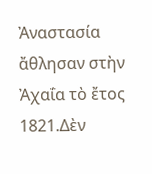Ἀναστασία ἄθλησαν στὴν Ἀχαΐα τὸ ἔτος 1821.Δὲν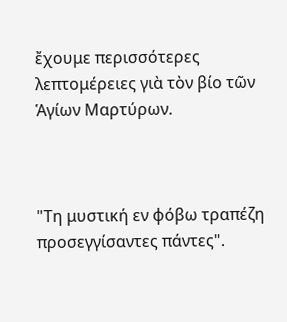ἔχουμε περισσότερες λεπτομέρειες γιὰ τὸν βίο τῶν Ἁγίων Μαρτύρων.



"Τη μυστική εν φόβω τραπέζη προσεγγίσαντες πάντες".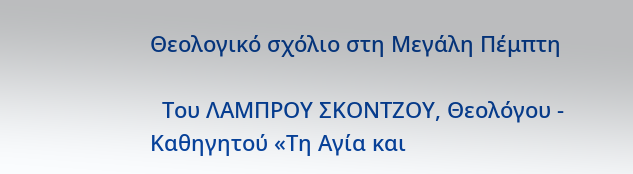Θεολογικό σχόλιο στη Μεγάλη Πέμπτη

  Του ΛΑΜΠΡΟΥ ΣΚΟΝΤΖΟΥ, Θεολόγου - Καθηγητού «Τη Αγία και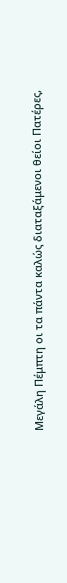Μεγάλη Πέμπτη οι τα πάντα καλώς διαταξάμενοι θείοι Πατέρες,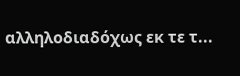αλληλοδιαδόχως εκ τε τ...